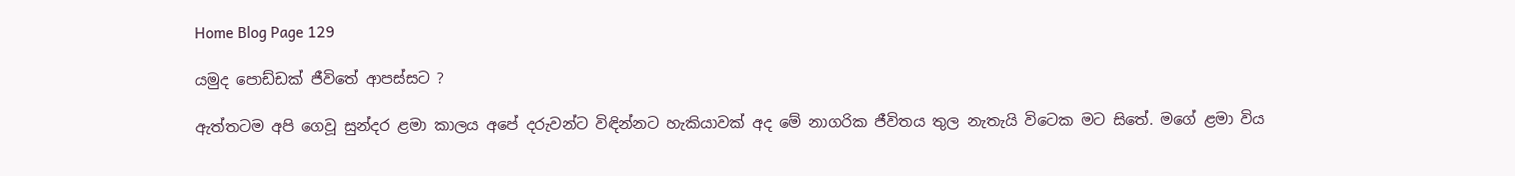Home Blog Page 129

යමුද පොඩ්ඩක් ජීවිතේ ආපස්සට ?

ඇත්තටම අපි ගෙවූ සුන්දර ළමා කාලය අපේ දරුවන්ට විඳින්නට හැකියාවක් අද මේ නාගරික ජීවිතය තුල නැතැයි විටෙක මට සිතේ. මගේ ළමා විය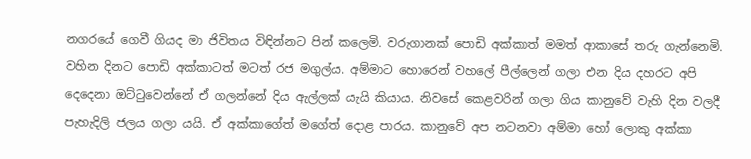නගරයේ ගෙවී ගියද මා ජිවිතය විඳින්නට පින් කලෙමි. වරුගානක් පොඩි අක්කාත් මමත් ආකාසේ තරු ගැන්නෙමි. වහින දිනට පොඩි අක්කාටත් මටත් රජ මගුල්ය. අම්මාට හොරෙන් වහලේ පීල්ලෙන් ගලා එන දිය දහරට අපි දෙදෙනා ඔට්ටුවෙන්නේ ඒ ගලන්නේ දිය ඇල්ලක් යැයි කියාය. නිවසේ කෙළවරින් ගලා ගිය කානුවේ වැහි දින වලදී පැහැදිලි ජලය ගලා යයි. ඒ අක්කාගේත් මගේත් දොළ පාරය. කානුවේ අප නටනවා අම්මා හෝ ලොකු අක්කා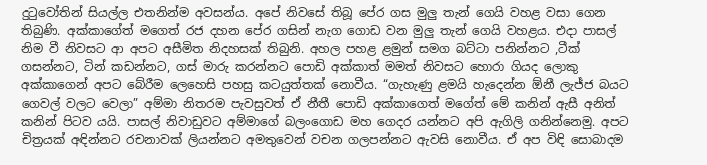දුටුවෝතින් සියල්ල එතනින්ම අවසන්ය. අපේ නිවසේ තිබූ පේර ගස මුලු තැන් ගෙයි වහළ වසා ගෙන තිබුණි. අක්කාගේත් මගෙත් රජ දහන පේර ගසින් නැග ගොඩ වන මුලු තැන් ගෙයි වහළය. එදා පාසල් නිම වී නිවසට ආ අපට අසීමිත නිදහසක් තිබුනි. අහල පහළ ළමුන් සමග බට්ටා පනින්නට ,ටීක් ගසන්නට, ටින් කඩන්නට, ගස් මාරු කරන්නට පොඩි අක්කාත් මමත් නිවසට හොරා ගියද ලොකු අක්කාගෙන් අපට බේරීම ලෙහෙසි පහසු කටයුත්තක් නොවීය. “ගැහැණු ළමයි හැදෙන්න ඕනී ලැජ්ජ බයට ගෙවල් වලට වෙලා” අම්මා නිතරම පැවසුවත් ඒ නීතී පොඩි අක්කාගෙත් මගේත් මේ කනින් ඇසී අනිත් කනින් පිටව යයි. පාසල් නිවාඩුවට අම්මාගේ බලංගොඩ මහ ගෙදර යන්නට අපි ඇගිලි ගනින්නෙමු. අපට චිත්‍රයක් අඳින්නට රචනාවක් ලියන්නට අමතුවෙන් වචන ගලපන්නට ඇවසි නොවීය. ඒ අප විඳි සොබාදම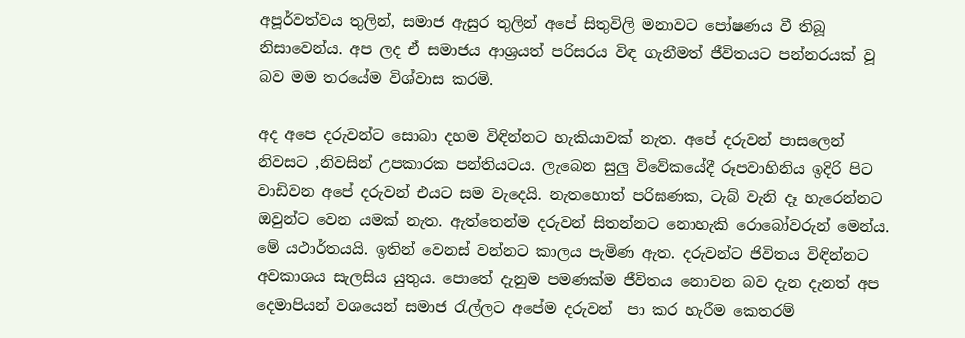අපූර්වත්වය තුලින්, සමාජ ඇසුර තුලින් අපේ සිතුවිලි මනාවට පෝෂණය වී තිබූ නිසාවෙන්ය. අප ලද ඒ සමාජය ආශ්‍රයත් පරිසරය විඳ ගැනීමත් ජීවිතයට පන්නරයක් වූ බව මම තරයේම විශ්වාස කරමි.

අද අපෙ දරුවන්ට සොබා දහම විඳින්නට හැකියාවක් නැත. අපේ දරුවන් පාසලෙන් නිවසට ,නිවසින් උපකාරක පන්තියටය. ලැබෙන සුලු විවේකයේදී රූපවාහිනිය ඉදිරි පිට වාඩිවන අපේ දරුවන් එයට සම වැදෙයි. නැතහොත් පරිඝණක, ටැබ් වැනි දෑ හැරෙන්නට ඔවුන්ට වෙන යමක් නැත. ඇත්තෙන්ම දරුවන් සිතන්නට නොහැකි රොබෝවරුන් මෙන්ය. මේ යථාර්තයයි. ඉතින් වෙනස් වන්නට කාලය පැමිණ ඇත. දරුවන්ට ජිවිතය විඳින්නට අවකාශය සැලසිය යුතුය. පොතේ දැනුම පමණක්ම ජීවිතය නොවන බව දැන දැනත් අප දෙමාපියන් වශයෙන් සමාජ රැල්ලට අපේම දරුවන්  පා කර හැරීම කෙතරම්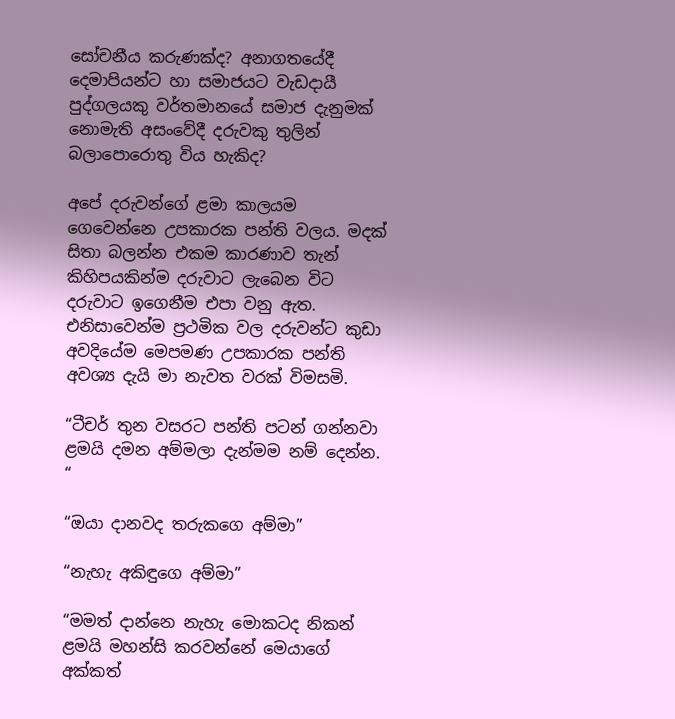සෝචනීය කරුණක්ද? අනාගතයේදී දෙමාපියන්ට හා සමාජයට වැඩදායී පුද්ගලයකු වර්තමානයේ සමාජ දැනුමක් නොමැති අසංවේදී දරුවකු තුලින් බලාපොරොතු විය හැකිද?

අපේ දරුවන්ගේ ළමා කාලයම ගෙවෙන්නෙ උපකාරක පන්ති වලය. මදක් සිතා බලන්න එකම කාරණාව තැන් කිහිපයකින්ම දරුවාට ලැබෙන විට දරුවාට ඉගෙනීම එපා වනු ඇත. එනිසාවෙන්ම ප්‍රථමික වල දරුවන්ට කුඩා අවදියේම මෙපමණ උපකාරක පන්ති අවශ්‍ය දැයි මා නැවත වරක් විමසමි.

“ටීචර් තුන වසරට පන්ති පටන් ගන්නවා ළමයි දමන අම්මලා දැන්මම නම් දෙන්න. “

“ඔයා දානවද තරුකගෙ අම්මා”

“නැහැ අකිඳුගෙ අම්මා”

“මමත් දාන්නෙ නැහැ මොකටද නිකන් ළමයි මහන්සි කරවන්නේ මෙයාගේ අක්කත්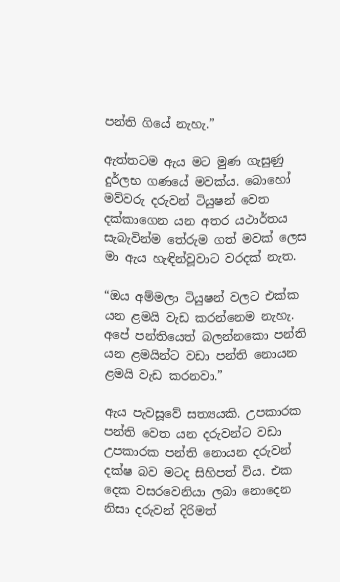පන්ති ගියේ නැහැ.”

ඇත්තටම ඇය මට මුණ ගැසුණු දුර්ලභ ගණයේ මවක්ය. බොහෝ මව්වරු දරුවන් ටියුෂන් වෙත දක්කාගෙන යන අතර යථාර්තය සැබැවින්ම තේරුම ගත් මවක් ලෙස මා ඇය හැඳින්වූවාට වරදක් නැත.

“ඔය අම්මලා ටියුෂන් වලට එක්ක යන ළමයි වැඩ කරන්නෙම නැහැ. අපේ පන්තියෙත් බලන්නකො පන්ති යන ළමයින්ට වඩා පන්ති නොයන ළමයි වැඩ කරනවා.”

ඇය පැවසූවේ සත්‍යයකි. උපකාරක පන්ති වෙත යන දරුවන්ට වඩා උපකාරක පන්ති නොයන දරුවන් දක්ෂ බව මටද සිහිපත් විය. එක දෙක වසරවෙනියා ලබා නොදෙන නිසා දරුවන් දිරිමත්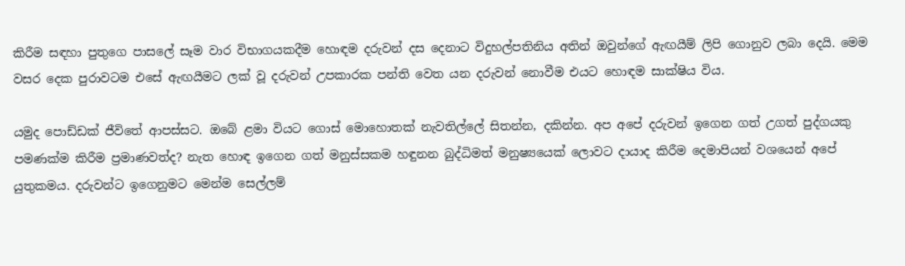කිරීම සඳහා පුතුගෙ පාසලේ සෑම වාර විභාගයකදීම හොඳම දරුවන් දස දෙනාට විදුහල්පතිනිය අතින් ඔවුන්ගේ ඇඟයීම් ලිපි ගොනුව ලබා දෙයි. මෙම වසර දෙක පුරාවටම එසේ ඇඟයීමට ලක් වූ දරුවන් උපකාරක පන්ති වෙත යන දරුවන් නොවීම එයට හොඳම සාක්ෂිය විය.

යමුද පොඩ්ඩක් ජීවිතේ ආපස්සට. ඔබේ ළමා වියට ගොස් මොහොතක් නැවතිල්ලේ සිතන්න, දකින්න. අප අපේ දරුවන් ඉගෙන ගත් උගත් පුද්ගයකු පමණක්ම කිරීම ප්‍රමාණවත්ද? නැත හොඳ ඉගෙන ගත් මනුස්සකම හඳුනන බුද්ධිමත් මනුෂ්‍යයෙක් ලොවට දායාද කිරීම දෙමාපියන් වශයෙන් අපේ යුතුකමය. දරුවන්ට ඉගෙනුමට මෙන්ම සෙල්ලම්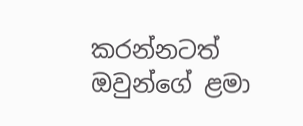කරන්නටත් ඔවුන්ගේ ළමා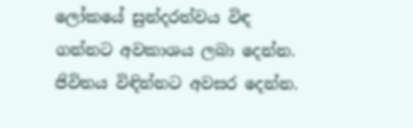ලෝකයේ සුන්දරත්වය විඳ ගන්නට අවකාශය ලබා දෙන්න. ජිවිතය විඳින්නට අවසර දෙන්න.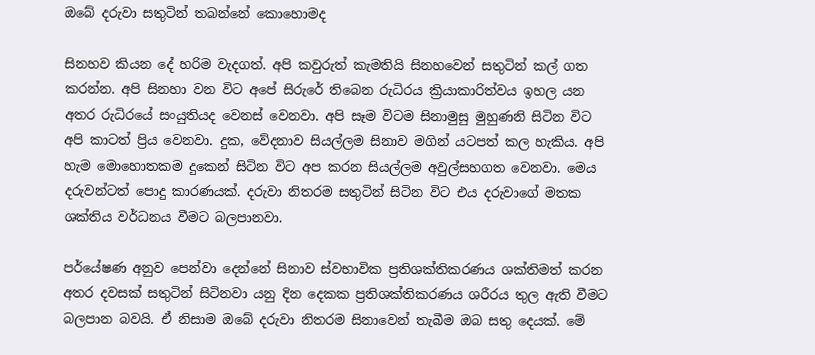ඔබේ දරුවා සතුටින් තබන්නේ කොහොමද

සිනහව කියන දේ හරිම වැදගත්. අපි කවුරුත් කැමතියි සිනහවෙන් සතුටින් කල් ගත කරන්න. අපි සිනහා වන විට අපේ සිරුරේ තිබෙන රුධිරය ක්‍රියාකාරිත්වය ඉහල යන අතර රුධිරයේ සංයුතියද වෙනස් වෙනවා. අපි සෑම විටම සිනාමුසු මුහුණනි සිටින විට අපි කාටත් ප්‍රිය වෙනවා. දුක, වේදනාව සියල්ලම සිනාව මගින් යටපත් කල හැකිය. අපි හැම මොහොතකම දුකෙන් සිටින විට අප කරන සියල්ලම අවුල්සහගත වෙනවා. මෙය දරුවන්ටත් පොදු කාරණයක්. දරුවා නිතරම සතුටින් සිටින විට එය දරුවාගේ මතක ශක්තිය වර්ධනය වීමට බලපානවා.

පර්යේෂණ අනුව පෙන්වා දෙන්නේ සිනාව ස්වභාවික ප්‍රතිශක්තිකරණය ශක්තිමත් කරන අතර දවසක් සතුටින් සිටිනවා යනු දින දෙකක ප්‍රතිශක්තිකරණය ශරීරය තුල ඇති වීමට බලපාන බවයි. ඒ නිසාම ඔබේ දරුවා නිතරම සිනාවෙන් තැබීම ඔබ සතු දෙයක්. මේ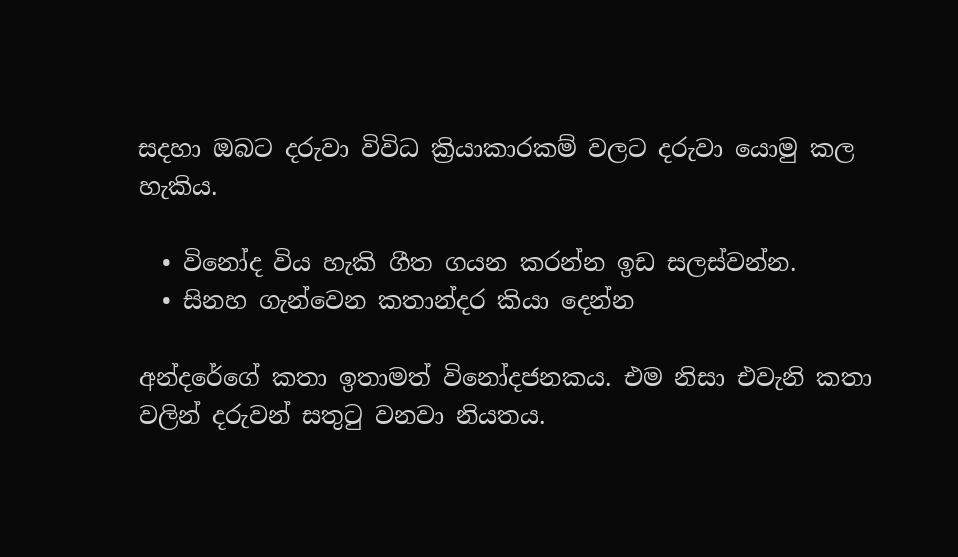සදහා ඔබට දරුවා විවිධ ක්‍රියාකාරකම් වලට දරුවා යොමු කල හැකිය.

  • විනෝද විය හැකි ගීත ගයන කරන්න ඉඩ සලස්වන්න.
  • සිනහ ගැන්වෙන කතාන්දර කියා දෙන්න

අන්දරේගේ කතා ඉතාමත් විනෝදජනකය. එම නිසා එවැනි කතා වලින් දරුවන් සතුටු වනවා නියතය.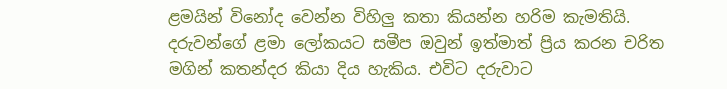ළමයින් විනෝද වෙන්න විහිලු කතා කියන්න හරිම කැමතියි. දරුවන්ගේ ළමා ලෝකයට සමීප ඔවුන් ඉත්මාත් ප්‍රිය කරන චරිත මගින් කතන්දර කියා දිය හැකිය. එවිට දරුවාට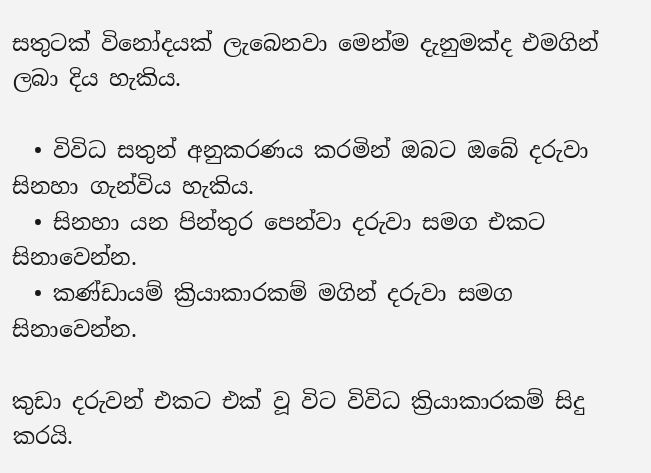සතුටක් විනෝදයක් ලැබෙනවා මෙන්ම දැනුමක්ද එමගින් ලබා දිය හැකිය.

  • විවිධ සතුන් අනුකරණය කරමින් ඔබට ඔබේ දරුවා සිනහා ගැන්විය හැකිය.
  • සිනහා යන පින්තුර පෙන්වා දරුවා සමග එකට සිනාවෙන්න.
  • කණ්ඩායම් ක්‍රියාකාරකම් මගින් දරුවා සමග සිනාවෙන්න.

කුඩා දරුවන් එකට එක් වූ විට විවිධ ක්‍රියාකාරකම් සිදු කරයි.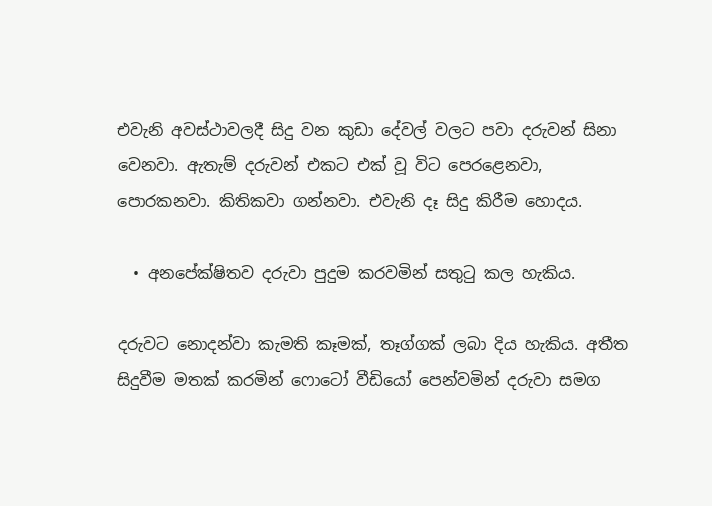එවැනි අවස්ථාවලදී සිදු වන කුඩා දේවල් වලට පවා දරුවන් සිනා වෙනවා. ඇතැම් දරුවන් එකට එක් වූ විට පෙරළෙනවා, පොරකනවා. කිතිකවා ගන්නවා. එවැනි දෑ සිදු කිරීම හොදය.

  • අනපේක්ෂිතව දරුවා පුදුම කරවමින් සතුටු කල හැකිය.

දරුවට නොදන්වා කැමති කෑමක්, තෑග්ගක් ලබා දිය හැකිය. අතීත සිදුවීම මතක් කරමින් ෆොටෝ වීඩියෝ පෙන්වමින් දරුවා සමග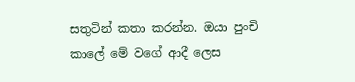සතුටින් කතා කරන්න. ඔයා පුංචි කාලේ මේ වගේ ආදී ලෙස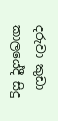දරුවා කුඩා කාලයේදී සිදු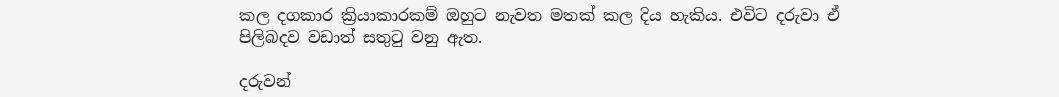කල දගකාර ක්‍රියාකාරකම් ඔහුට නැවත මතක් කල දිය හැකිය. එවිට දරුවා ඒ පිලිබදව වඩාත් සතුටු වනු ඇත.

දරුවන්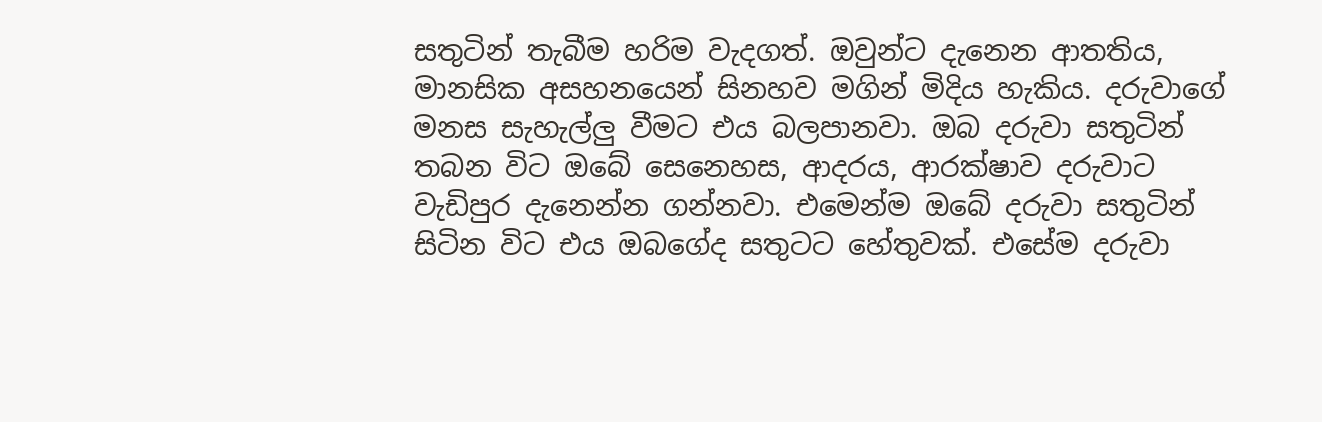සතුටින් තැබීම හරිම වැදගත්. ඔවුන්ට දැනෙන ආතතිය, මානසික අසහනයෙන් සිනහව මගින් මිදිය හැකිය. දරුවාගේ මනස සැහැල්ලු වීමට එය බලපානවා. ඔබ දරුවා සතුටින් තබන විට ඔබේ සෙනෙහස, ආදරය, ආරක්ෂාව දරුවාට වැඩිපුර දැනෙන්න ගන්නවා. එමෙන්ම ඔබේ දරුවා සතුටින් සිටින විට එය ඔබගේද සතුටට හේතුවක්. එසේම දරුවා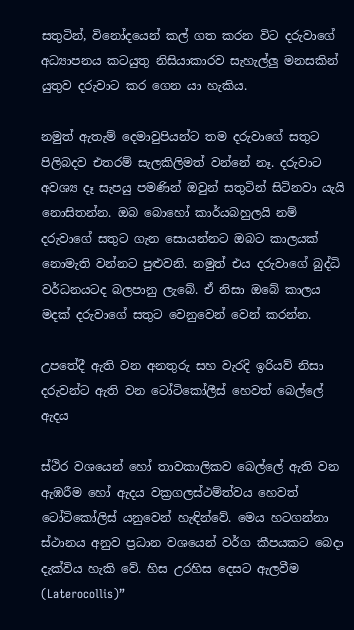සතුටින්, විනෝදයෙන් කල් ගත කරන විට දරුවාගේ අධ්‍යාපනය කටයුතු නිසියාකාරව සැහැල්ලු මනසකින් යුතුව දරුවාට කර ගෙන යා හැකිය.

නමුත් ඇතැම් දෙමාවුපියන්ට තම දරුවාගේ සතුට පිලිබදව එතරම් සැලකිලිමත් වන්නේ නෑ. දරුවාට අවශ්‍ය දෑ සැපයු පමණින් ඔවුන් සතුටින් සිටිනවා යැයි නොසිතන්න. ඔබ බොහෝ කාර්යබහුලයි නම් දරුවාගේ සතුට ගැන සොයන්නට ඔබට කාලයක් නොමැති වන්නට පුළුවනි. නමුත් එය දරුවාගේ බුද්ධි වර්ධනයටද බලපානු ලැබේ. ඒ නිසා ඔබේ කාලය මදක් දරුවාගේ සතුට වෙනුවෙන් වෙන් කරන්න.

උපතේදී ඇති වන අනතුරු සහ වැරදි ඉරියව් නිසා දරුවන්ට ඇති වන ටෝටිකෝලීස් හෙවත් බෙල්ලේ ඇදය

ස්ථිර වශයෙන් හෝ තාවකාලිකව බෙල්ලේ ඇති වන ඇඹරීම හෝ ඇදය වක්‍රගලස්ථම්ත්වය හෙවත් ටෝටිකෝලිස් යනුවෙන් හැඳින්වේ. මෙය හටගන්නා ස්ථානය අනුව ප්‍රධාන වශයෙන් වර්ග කීපයකට බෙදා දැක්විය හැකි වේ. හිස උරහිස දෙසට ඇලවීම (Laterocollis)”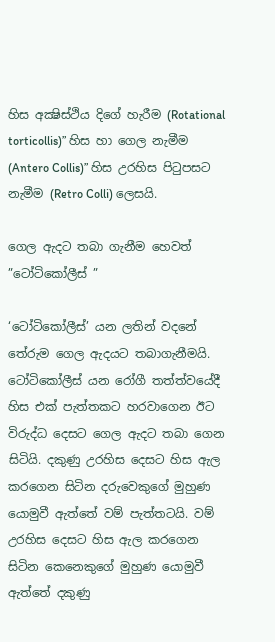හිස අක්‍ෂිස්ථිය දිගේ හැරීම (Rotational torticollis)” හිස හා ගෙල නැමීම (Antero Collis)” හිස උරහිස පිටුපසට නැමීම (Retro Colli) ලෙසයි.

ගෙල ඇදට තබා ගැනීම හෙවත් ”ටෝටිකෝලීස් ”

‘ටෝටිකෝලීස්’ යන ලතින් වදනේ තේරුම ගෙල ඇදයට තබාගැනීමයි. ටෝටිකෝලීස් යන රෝගී තත්ත්වයේදී හිස එක් පැත්තකට හරවාගෙන ඊට විරුද්ධ දෙසට ගෙල ඇදට තබා ගෙන සිටියි. දකුණු උරහිස දෙසට හිස ඇල කරගෙන සිටින දරුවෙකුගේ මුහුණ යොමුවී ඇත්තේ වම් පැත්තටයි. වම් උරහිස දෙසට හිස ඇල කරගෙන සිටින කෙනෙකුගේ මුහුණ යොමුවී ඇත්තේ දකුණු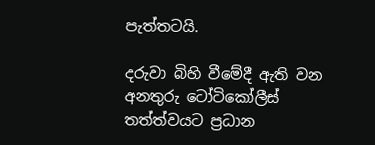පැත්තටයි.

දරුවා බිහි වීමේදී ඇති වන අනතුරු ටෝටිකෝලීස් තත්ත්වයට ප්‍රධාන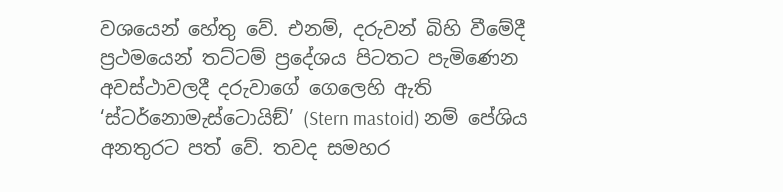වශයෙන් හේතු වේ. එනම්, දරුවන් බිහි වීමේදී ප්‍රථමයෙන් තට්ටම් ප්‍රදේශය පිටතට පැමිණෙන අවස්ථාවලදී දරුවාගේ ගෙලෙහි ඇති ‘ස්ටර්නොමැස්ටොයිඞ්’ (Stern mastoid) නම් පේශිය අනතුරට පත් වේ. තවද සමහර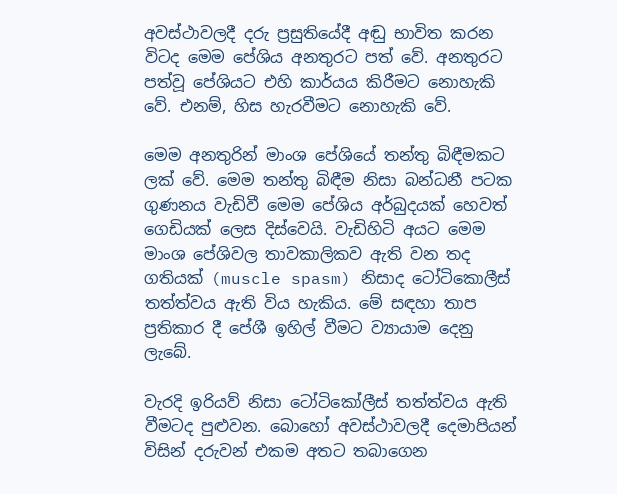අවස්ථාවලදී දරු ප්‍රසුතියේදී අඬු භාවිත කරන විටද මෙම පේශිය අනතුරට පත් වේ. අනතුරට පත්වූ පේශියට එහි කාර්යය කිරීමට නොහැකි වේ. එනම්, හිස හැරවීමට නොහැකි වේ.

මෙම අනතුරින් මාංශ පේශියේ තන්තු බිඳීමකට ලක් වේ. මෙම තන්තු බිඳීම නිසා බන්ධනී පටක ගුණනය වැඩිවී මෙම පේශිය අර්බුදයක් හෙවත් ගෙඩියක් ලෙස දිස්වෙයි. වැඩිහිටි අයට මෙම මාංශ පේශිවල තාවකාලිකව ඇති වන තද ගතියක් (muscle spasm) නිසාද ටෝටිකොලීස් තත්ත්වය ඇති විය හැකිය. මේ සඳහා තාප ප්‍රතිකාර දී පේශී ඉහිල් වීමට ව්‍යායාම දෙනු ලැබේ.

වැරදි ඉරියව් නිසා ටෝටිකෝලීස් තත්ත්වය ඇති වීමටද පුළුවන. බොහෝ අවස්ථාවලදී දෙමාපියන් විසින් දරුවන් එකම අතට තබාගෙන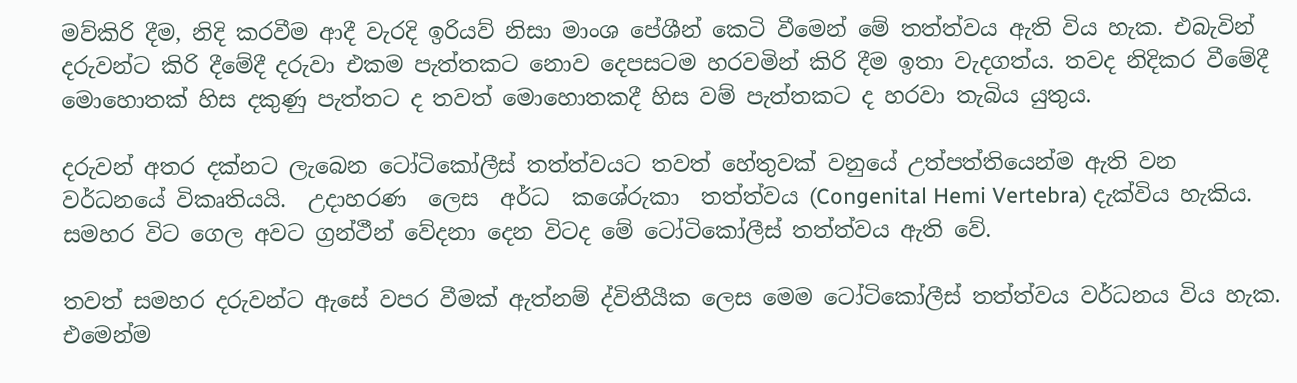මව්කිරි දීම, නිදි කරවීම ආදී වැරදි ඉරියව් නිසා මාංශ පේශීන් කෙටි වීමෙන් මේ තත්ත්වය ඇති විය හැක. එබැවින් දරුවන්ට කිරි දීමේදී දරුවා එකම පැත්තකට නොව දෙපසටම හරවමින් කිරි දීම ඉතා වැදගත්ය. තවද නිදිකර වීමේදී මොහොතක් හිස දකුණු පැත්තට ද තවත් මොහොතකදී හිස වම් පැත්තකට ද හරවා තැබිය යුතුය.

දරුවන් අතර දක්නට ලැබෙන ටෝටිකෝලීස් තත්ත්වයට තවත් හේතුවක් වනුයේ උත්පත්තියෙන්ම ඇති වන වර්ධනයේ විකෘතියයි.  උදාහරණ  ලෙස  අර්ධ  කශේරුකා  තත්ත්වය (Congenital Hemi Vertebra) දැක්විය හැකිය. සමහර විට ගෙල අවට ග්‍රන්ථීන් වේදනා දෙන විටද මේ ටෝටිකෝලීස් තත්ත්වය ඇති වේ.

තවත් සමහර දරුවන්ට ඇසේ වපර වීමක් ඇත්නම් ද්විතීයීක ලෙස මෙම ටෝටිකෝලීස් තත්ත්වය වර්ධනය විය හැක. එමෙන්ම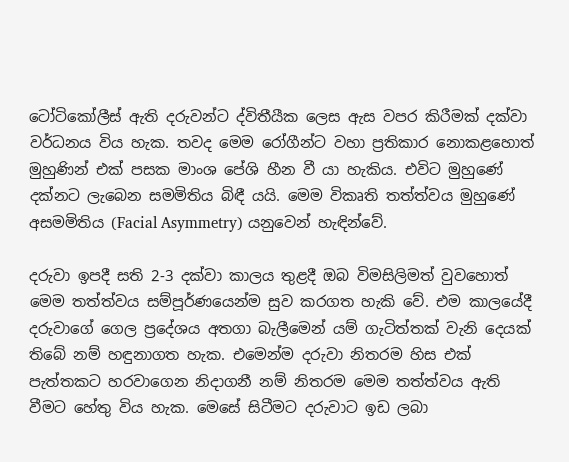ටෝටිකෝලීස් ඇති දරුවන්ට ද්විතීයීක ලෙස ඇස වපර කිරීමක් දක්වා වර්ධනය විය හැක. තවද මෙම රෝගීන්ට වහා ප්‍රතිකාර නොකළහොත් මුහුණින් එක් පසක මාංශ පේශි හීන වී යා හැකිය. එවිට මුහුණේ දක්නට ලැබෙන සමමිතිය බිඳී යයි. මෙම විකෘති තත්ත්වය මුහුණේ අසමමිතිය (Facial Asymmetry) යනුවෙන් හැඳින්වේ.

දරුවා ඉපදී සති 2-3 දක්වා කාලය තුළදී ඔබ විමසිලිමත් වුවහොත් මෙම තත්ත්වය සම්පූර්ණයෙන්ම සුව කරගත හැකි වේ. එම කාලයේදී දරුවාගේ ගෙල ප්‍රදේශය අතගා බැලීමෙන් යම් ගැටිත්තක් වැනි දෙයක් තිබේ නම් හඳුනාගත හැක. එමෙන්ම දරුවා නිතරම හිස එක් පැත්තකට හරවාගෙන නිදාගනී නම් නිතරම මෙම තත්ත්වය ඇති වීමට හේතු විය හැක. මෙසේ සිටීමට දරුවාට ඉඩ ලබා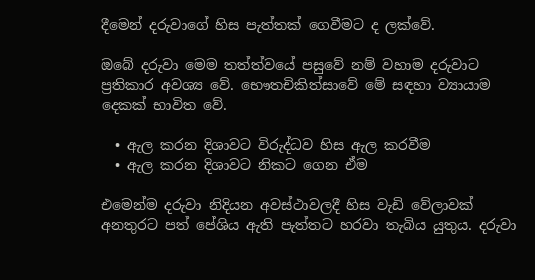දීමෙන් දරුවාගේ හිස පැත්තක් ගෙවීමට ද ලක්වේ.

ඔබේ දරුවා මෙම තත්ත්වයේ පසුවේ නම් වහාම දරුවාට ප්‍රතිකාර අවශ්‍ය වේ. භෞතචිකිත්සාවේ මේ සඳහා ව්‍යායාම දෙකක් භාවිත වේ.

  • ඇල කරන දිශාවට විරුද්ධව හිස ඇල කරවීම
  • ඇල කරන දිශාවට නිකට ගෙන ඒම

එමෙන්ම දරුවා නිදියන අවස්ථාවලදී හිස වැඩි වේලාවක් අනතුරට පත් පේශිය ඇති පැත්තට හරවා තැබිය යුතුය. දරුවා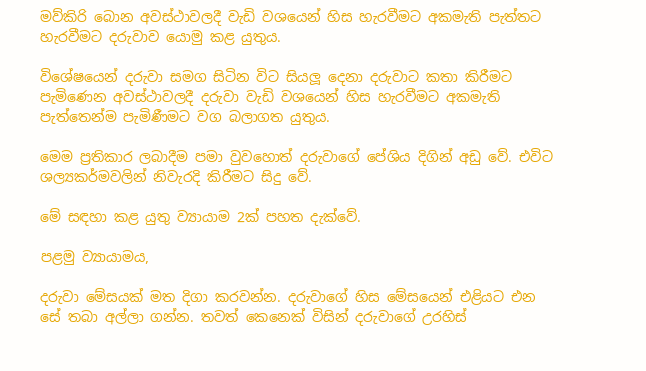මව්කිරි බොන අවස්ථාවලදී වැඩි වශයෙන් හිස හැරවීමට අකමැති පැත්තට හැරවීමට දරුවාව යොමු කළ යුතුය.

විශේෂයෙන් දරුවා සමග සිටින විට සියලූ දෙනා දරුවාට කතා කිරීමට පැමිණෙන අවස්ථාවලදී දරුවා වැඩි වශයෙන් හිස හැරවීමට අකමැති පැත්තෙන්ම පැමිණීමට වග බලාගත යුතුය.

මෙම ප්‍රතිකාර ලබාදීම පමා වුවහොත් දරුවාගේ පේශිය දිගින් අඩු වේ. එවිට ශල්‍යකර්මවලින් නිවැරදි කිරීමට සිදු වේ.

මේ සඳහා කළ යුතු ව්‍යායාම 2ක් පහත දැක්වේ.

පළමු ව්‍යායාමය,

දරුවා මේසයක් මත දිගා කරවන්න. දරුවාගේ හිස මේසයෙන් එළියට එන සේ තබා අල්ලා ගන්න. තවත් කෙනෙක් විසින් දරුවාගේ උරහිස්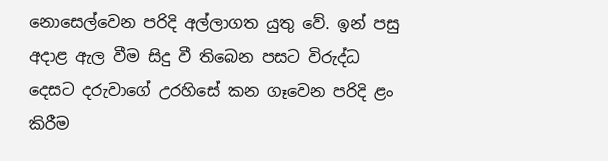නොසෙල්වෙන පරිදි අල්ලාගත යුතු වේ. ඉන් පසු අදාළ ඇල වීම සිදු වී තිබෙන පසට විරුද්ධ දෙසට දරුවාගේ උරහිසේ කන ගෑවෙන පරිදි ළං කිරීම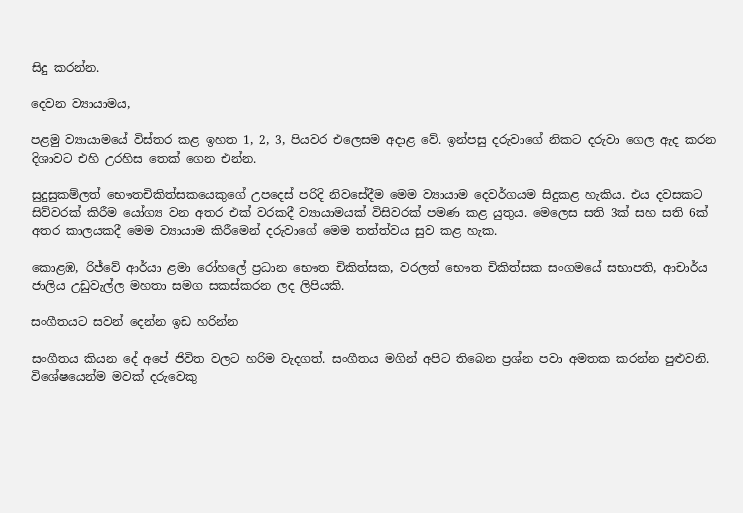සිදු කරන්න.

දෙවන ව්‍යායාමය,

පළමු ව්‍යායාමයේ විස්තර කළ ඉහත 1, 2, 3, පියවර එලෙසම අදාළ වේ. ඉන්පසු දරුවාගේ නිකට දරුවා ගෙල ඇද කරන දිශාවට එහි උරහිස තෙක් ගෙන එන්න.

සුදුසුකම්ලත් භෞතචිකිත්සකයෙකුගේ උපදෙස් පරිදි නිවසේදීම මෙම ව්‍යායාම දෙවර්ගයම සිදුකළ හැකිය. එය දවසකට සිව්වරක් කිරීම යෝග්‍ය වන අතර එක් වරකදී ව්‍යායාමයක් විසිවරක් පමණ කළ යුතුය. මෙලෙස සති 3ක් සහ සති 6ක් අතර කාලයකදී මෙම ව්‍යායාම කිරීමෙන් දරුවාගේ මෙම තත්ත්වය සුව කළ හැක.

කොළඹ, රිජ්වේ ආර්යා ළමා රෝහලේ ප්‍රධාන භෞත චිකිත්සක, වරලත් භෞත චිකිත්සක සංගමයේ සභාපති, ආචාර්ය ජාලිය උඩුවැල්ල මහතා සමග සකස්කරන ලද ලිපියකි.

සංගීතයට සවන් දෙන්න ඉඩ හරින්න

සංගීතය කියන දේ අපේ ජිවිත වලට හරිම වැදගත්. සංගීතය මගින් අපිට තිබෙන ප්‍රශ්න පවා අමතක කරන්න පුළුවනි. විශේෂයෙන්ම මවක් දරුවෙකු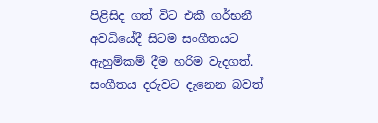පිළිසිද ගත් විට එකී ගර්භනී අවධියේදී සිටම සංගීතයට ඇහුම්කම් දීම හරිම වැදගත්. සංගීතය දරුවට දැනෙන බවත්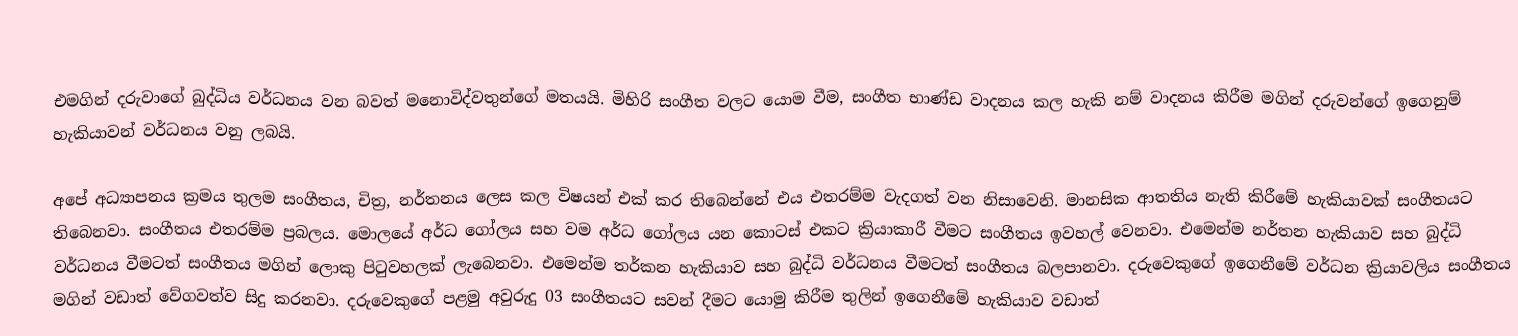එමගින් දරුවාගේ බුද්ධිය වර්ධනය වන බවත් මනොවිද්වතුන්ගේ මතයයි. මිහිරි සංගීත වලට යොම වීම, සංගීත භාණ්ඩ වාදනය කල හැකි නම් වාදනය කිරීම මගින් දරුවන්ගේ ඉගෙනුම් හැකියාවන් වර්ධනය වනු ලබයි.

අපේ අධ්‍යාපනය ක්‍රමය තුලම සංගීතය, චිත්‍ර, නර්තනය ලෙස කල විෂයන් එක් කර තිබෙන්නේ එය එතරම්ම වැදගත් වන නිසාවෙනි. මානසික ආතතිය නැති කිරීමේ හැකියාවක් සංගීතයට තිබෙනවා. සංගීතය එතරම්ම ප්‍රබලය. මොලයේ අර්ධ ගෝලය සහ වම අර්ධ ගෝලය යන කොටස් එකට ක්‍රියාකාරී වීමට සංගීතය ඉවහල් වෙනවා. එමෙන්ම නර්තන හැකියාව සහ බුද්ධි වර්ධනය වීමටත් සංගීතය මගින් ලොකු පිටුවහලක් ලැබෙනවා. එමෙන්ම තර්කන හැකියාව සහ බුද්ධි වර්ධනය වීමටත් සංගීතය බලපානවා. දරුවෙකුගේ ඉගෙනීමේ වර්ධන ක්‍රියාවලිය සංගීතය මගින් වඩාත් වේගවත්ව සිදු කරනවා. දරුවෙකුගේ පළමු අවුරුදු 03 සංගීතයට සවන් දීමට යොමු කිරීම තුලින් ඉගෙනීමේ හැකියාව වඩාත්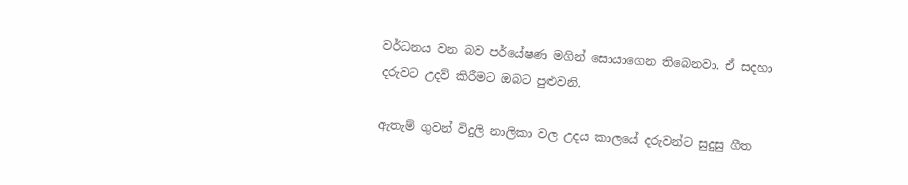වර්ධනය වන බව පර්යේෂණ මගින් සොයාගෙන තිබෙනවා. ඒ සදහා දරුවට උදව් කිරීමට ඔබට පුළුවනි.

ඇතැම් ගුවන් විදුලි නාලිකා වල උදය කාලයේ දරුවන්ට සුදුසු ගීත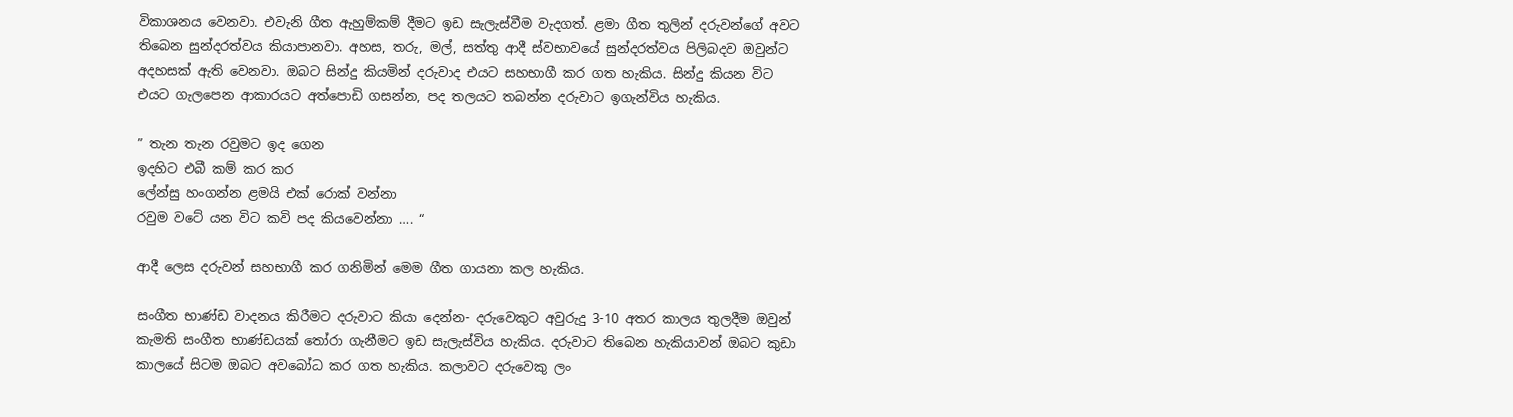විකාශනය වෙනවා. එවැනි ගීත ඇහුම්කම් දීමට ඉඩ සැලැස්වීම වැදගත්. ළමා ගීත තුලින් දරුවන්ගේ අවට තිබෙන සුන්දරත්වය කියාපානවා. අහස, තරු, මල්, සත්තු ආදී ස්වභාවයේ සුන්දරත්වය පිලිබදව ඔවුන්ට අදහසක් ඇති වෙනවා. ඔබට සින්දු කියමින් දරුවාද එයට සහභාගී කර ගත හැකිය. සින්දු කියන විට එයට ගැලපෙන ආකාරයට අත්පොඩි ගසන්න, පද තලයට තබන්න දරුවාට ඉගැන්විය හැකිය.

” තැන තැන රවුමට ඉද ගෙන
ඉදහිට එබී කම් කර කර
ලේන්සු හංගන්න ළමයි එක් රොක් වන්නා
රවුම වටේ යන විට කවි පද කියවෙන්නා …. “

ආදී ලෙස දරුවන් සහභාගී කර ගනිමින් මෙම ගීත ගායනා කල හැකිය.

සංගීත භාණ්ඩ වාදනය කිරීමට දරුවාට කියා දෙන්න- දරුවෙකුට අවුරුදු 3-10 අතර කාලය තුලදීම ඔවුන් කැමති සංගීත භාණ්ඩයක් තෝරා ගැනීමට ඉඩ සැලැස්විය හැකිය. දරුවාට තිබෙන හැකියාවන් ඔබට කුඩා කාලයේ සිටම ඔබට අවබෝධ කර ගත හැකිය. කලාවට දරුවෙකු ලං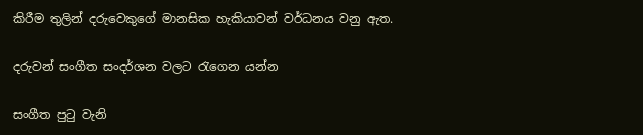කිරීම තුලින් දරුවෙකුගේ මානසික හැකියාවන් වර්ධනය වනු ඇත.

දරුවන් සංගීත සංදර්ශන වලට රැගෙන යන්න

සංගීත පුටු වැනි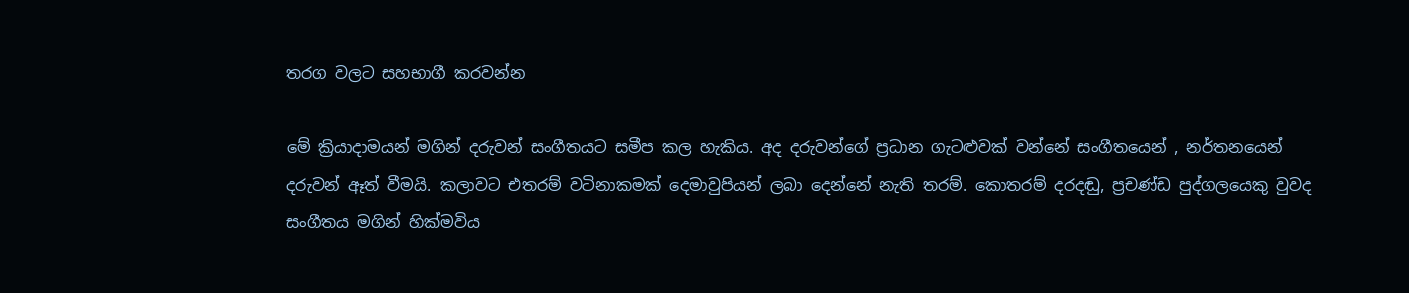තරග වලට සහභාගී කරවන්න

මේ ක්‍රියාදාමයන් මගින් දරුවන් සංගීතයට සමීප කල හැකිය. අද දරුවන්ගේ ප්‍රධාන ගැටළුවක් වන්නේ සංගීතයෙන් , නර්තනයෙන් දරුවන් ඈත් වීමයි. කලාවට එතරම් වටිනාකමක් දෙමාවුපියන් ලබා දෙන්නේ නැති තරම්. කොතරම් දරදඬු, ප්‍රචණ්ඩ පුද්ගලයෙකු වුවද සංගීතය මගින් හික්මවිය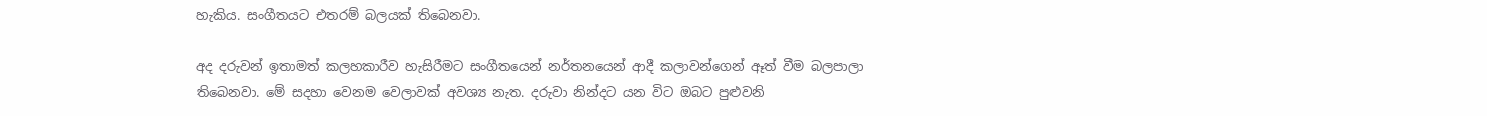හැකිය. සංගීතයට එතරම් බලයක් තිබෙනවා.

අද දරුවන් ඉතාමත් කලහකාරීව හැසිරීමට සංගීතයෙන් නර්තනයෙන් ආදී කලාවන්ගෙන් ඈත් වීම බලපාලා තිබෙනවා. මේ සදහා වෙනම වෙලාවක් අවශ්‍ය නැත. දරුවා නින්දට යන විට ඔබට පුළුවනි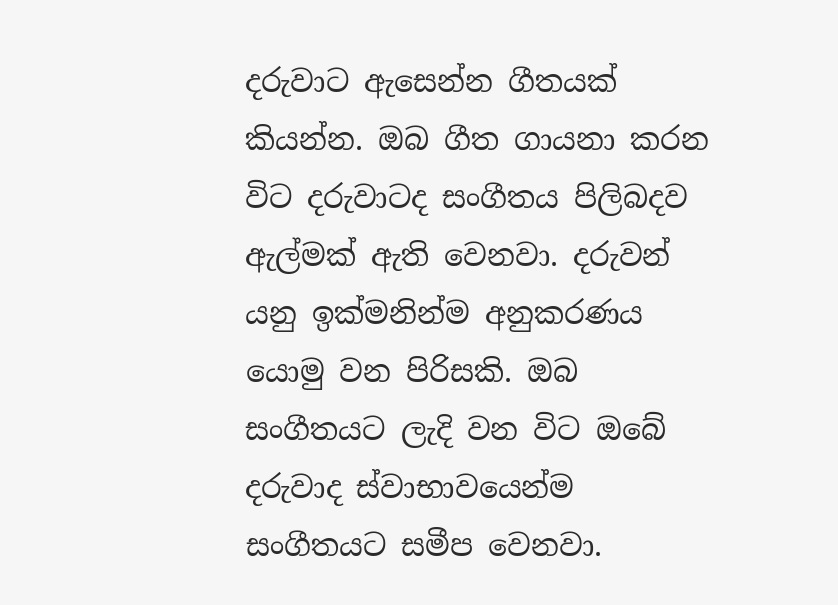දරුවාට ඇසෙන්න ගීතයක් කියන්න. ඔබ ගීත ගායනා කරන විට දරුවාටද සංගීතය පිලිබදව ඇල්මක් ඇති වෙනවා. දරුවන් යනු ඉක්මනින්ම අනුකරණය යොමු වන පිරිසකි. ඔබ සංගීතයට ලැදි වන විට ඔබේ දරුවාද ස්වාභාවයෙන්ම සංගීතයට සමීප වෙනවා.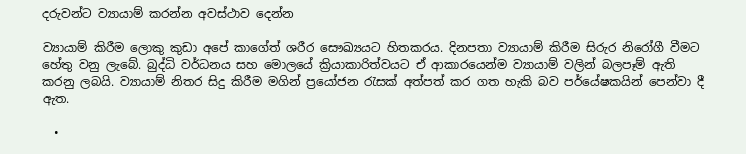දරුවන්ට ව්‍යායාම් කරන්න අවස්ථාව දෙන්න

ව්‍යායාම් කිරීම ලොකු කුඩා අපේ කාගේත් ශරීර සෞඛ්‍යයට හිතකරය. දිනපතා ව්‍යායාම් කිරීම සිරුර නිරෝගී වීමට හේතු වනු ලැබේ. බුද්ධි වර්ධනය සහ මොලයේ ක්‍රියාකාරිත්වයට ඒ ආකාරයෙන්ම ව්‍යායාම් වලින් බලපෑම් ඇති කරනු ලබයි. ව්‍යායාම් නිතර සිදු කිරීම මගින් ප්‍රයෝජන රැසක් අත්පත් කර ගත හැකි බව පර්යේෂකයින් පෙන්වා දී ඇත.

  •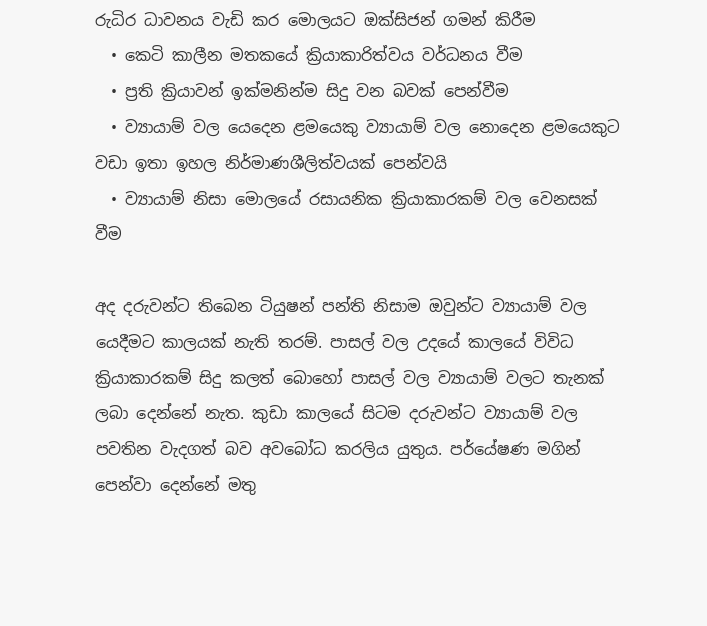රුධිර ධාවනය වැඩි කර මොලයට ඔක්සිජන් ගමන් කිරීම
  • කෙටි කාලීන මතකයේ ක්‍රියාකාරිත්වය වර්ධනය වීම
  • ප්‍රති ක්‍රියාවන් ඉක්මනින්ම සිදු වන බවක් පෙන්වීම
  • ව්‍යායාම් වල යෙදෙන ළමයෙකු ව්‍යායාම් වල නොදෙන ළමයෙකුට වඩා ඉතා ඉහල නිර්මාණශීලිත්වයක් පෙන්වයි
  • ව්‍යායාම් නිසා මොලයේ රසායනික ක්‍රියාකාරකම් වල වෙනසක් වීම

අද දරුවන්ට තිබෙන ටියුෂන් පන්ති නිසාම ඔවුන්ට ව්‍යායාම් වල යෙදීමට කාලයක් නැති තරම්. පාසල් වල උදයේ කාලයේ විවිධ ක්‍රියාකාරකම් සිදු කලත් බොහෝ පාසල් වල ව්‍යායාම් වලට තැනක් ලබා දෙන්නේ නැත. කුඩා කාලයේ සිටම දරුවන්ට ව්‍යායාම් වල පවතින වැදගත් බව අවබෝධ කරලිය යුතුය. පර්යේෂණ මගින් පෙන්වා දෙන්නේ මතු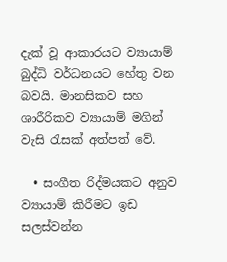දැක් වූ ආකාරයට ව්‍යායාම් බුද්ධි වර්ධනයට හේතු වන බවයි. මානසිකව සහ ශාරීරිකව ව්‍යායාම් මගින් වැසි රැසක් අත්පත් වේ.

  • සංගීත රිද්මයකට අනුව ව්‍යායාම් කිරීමට ඉඩ සලස්වන්න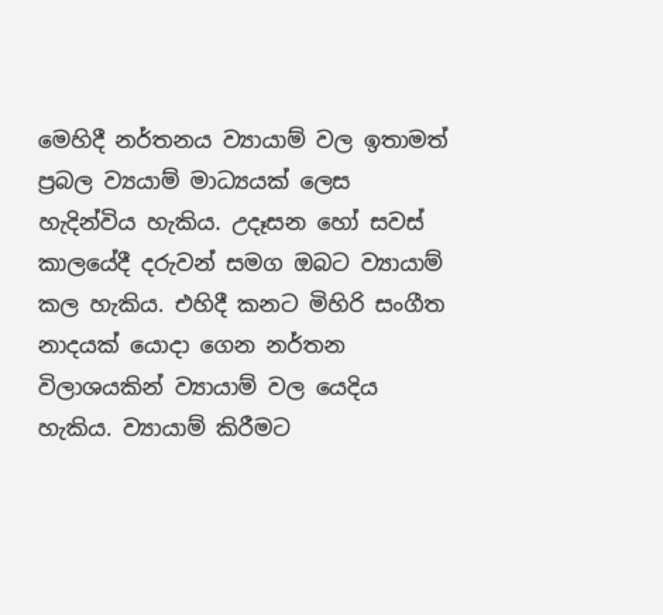මෙහිදී නර්තනය ව්‍යායාම් වල ඉතාමත් ප්‍රබල ව්‍යයාම් මාධ්‍යයක් ලෙස හැදින්විය හැකිය. උදෑසන හෝ සවස් කාලයේදී දරුවන් සමග ඔබට ව්‍යායාම් කල හැකිය. එහිදී කනට මිහිරි සංගීත නාදයක් යොදා ගෙන නර්තන විලාශයකින් ව්‍යායාම් වල යෙදිය හැකිය. ව්‍යායාම් කිරීමට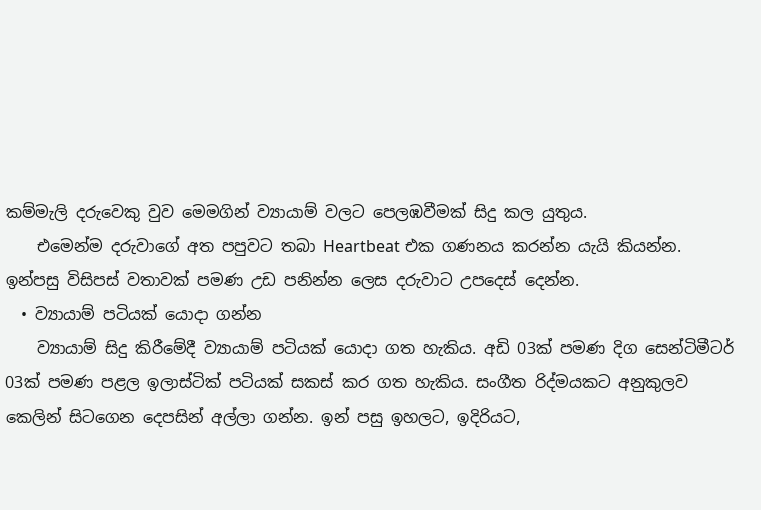කම්මැලි දරුවෙකු වුව මෙමගින් ව්‍යායාම් වලට පෙලඹවීමක් සිදු කල යුතුය.
    එමෙන්ම දරුවාගේ අත පපුවට තබා Heartbeat එක ගණනය කරන්න යැයි කියන්න. ඉන්පසු විසිපස් වතාවක් පමණ උඩ පනින්න ලෙස දරුවාට උපදෙස් දෙන්න.
  • ව්‍යායාම් පටියක් යොදා ගන්න
    ව්‍යායාම් සිදු කිරීමේදී ව්‍යායාම් පටියක් යොදා ගත හැකිය. අඩි 03ක් පමණ දිග සෙන්ටිමීටර් 03ක් පමණ පළල ඉලාස්ටික් පටියක් සකස් කර ගත හැකිය. සංගීත රිද්මයකට අනුකුලව කෙලින් සිටගෙන දෙපසින් අල්ලා ගන්න. ඉන් පසු ඉහලට, ඉදිරියට,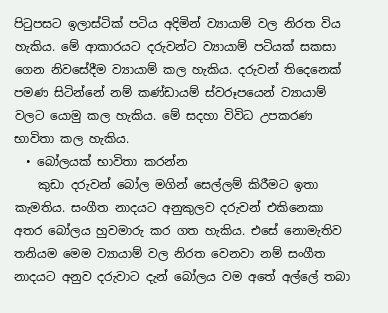පිටුපසට ඉලාස්ටික් පටිය අදිමින් ව්‍යායාම් වල නිරත විය හැකිය. මේ ආකාරයට දරුවන්ට ව්‍යායාම් පටියක් සකසා ගෙන නිවසේදීම ව්‍යායාම් කල හැකිය. දරුවන් තිදෙනෙක් පමණ සිටින්නේ නම් කණ්ඩායම් ස්වරූපයෙන් ව්‍යායාම් වලට යොමු කල හැකිය. මේ සදහා විවිධ උපකරණ භාවිතා කල හැකිය.
  • බෝලයක් භාවිතා කරන්න
    කුඩා දරුවන් බෝල මගින් සෙල්ලම් කිරීමට ඉතා කැමතිය. සංගීත නාදයට අනුකුලව දරුවන් එකිනෙකා අතර බෝලය හුවමාරු කර ගත හැකිය. එසේ නොමැතිව තනියම මෙම ව්‍යායාම් වල නිරත වෙනවා නම් සංගීත නාදයට අනුව දරුවාට දැන් බෝලය වම අතේ අල්ලේ තබා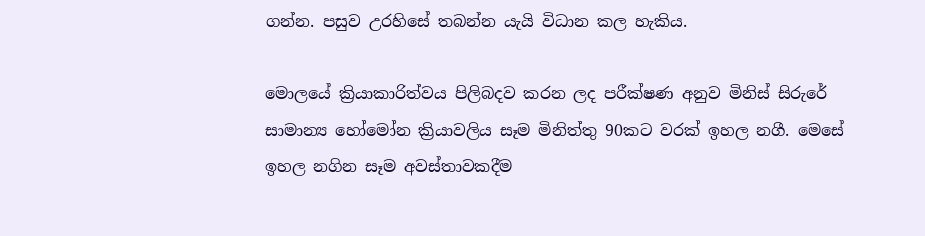ගන්න. පසුව උරහිසේ තබන්න යැයි විධාන කල හැකිය.

මොලයේ ක්‍රියාකාරිත්වය පිලිබදව කරන ලද පරීක්ෂණ අනුව මිනිස් සිරුරේ සාමාන්‍ය හෝමෝන ක්‍රියාවලිය සෑම මිනිත්තු 90කට වරක් ඉහල නගී. මෙසේ ඉහල නගින සෑම අවස්තාවකදීම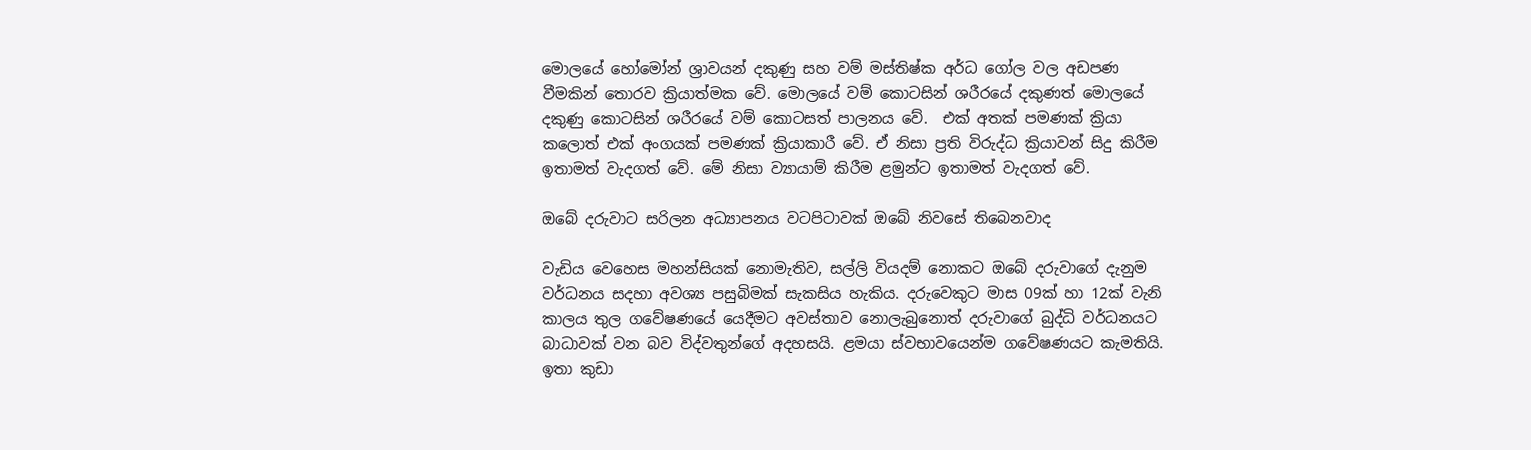මොලයේ හෝමෝන් ශ්‍රාවයන් දකුණු සහ වම් මස්තිෂ්ක අර්ධ ගෝල වල අඩපණ වීමකින් තොරව ක්‍රියාත්මක වේ. මොලයේ වම් කොටසින් ශරීරයේ දකුණත් මොලයේ දකුණු කොටසින් ශරීරයේ වම් කොටසත් පාලනය වේ.  එක් අතක් පමණක් ක්‍රියා කලොත් එක් අංගයක් පමණක් ක්‍රියාකාරී වේ. ඒ නිසා ප්‍රති විරුද්ධ ක්‍රියාවන් සිදු කිරීම ඉතාමත් වැදගත් වේ. මේ නිසා ව්‍යායාම් කිරීම ළමුන්ට ඉතාමත් වැදගත් වේ.

ඔබේ දරුවාට සරිලන අධ්‍යාපනය වටපිටාවක් ඔබේ නිවසේ තිබෙනවාද

වැඩිය වෙහෙස මහන්සියක් නොමැතිව, සල්ලි වියදම් නොකට ඔබේ දරුවාගේ දැනුම වර්ධනය සදහා අවශ්‍ය පසුබිමක් සැකසිය හැකිය. දරුවෙකුට මාස 09ක් හා 12ක් වැනි කාලය තුල ගවේෂණයේ යෙදීමට අවස්තාව නොලැබුනොත් දරුවාගේ බුද්ධි වර්ධනයට බාධාවක් වන බව විද්වතුන්ගේ අදහසයි. ළමයා ස්‌වභාවයෙන්ම ගවේෂණයට කැමතියි. ඉතා කුඩා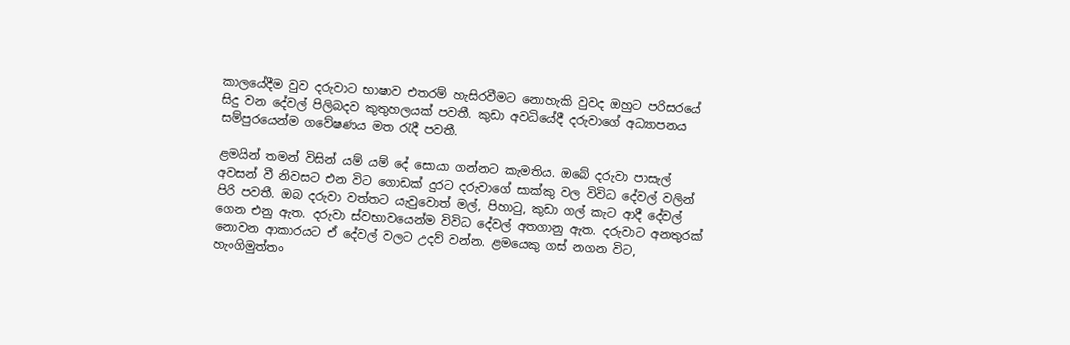කාලයේදීම වුව දරුවාට භාෂාව එතරම් හැසිරවීමට නොහැකි වුවද ඔහුට පරිසරයේ සිදු වන දේවල් පිලිබදව කුතුහලයක් පවතී. කුඩා අවධියේදී දරුවාගේ අධ්‍යාපනය සම්පුරයෙන්ම ගවේෂණය මත රැදී පවතී.

ළමයින් තමන් විසින් යම් යම් දේ සොයා ගන්නට කැමතිය. ඔබේ දරුවා පාසැල් අවසන් වී නිවසට එන විට ගොඩක් දුරට දරුවාගේ සාක්කු වල විවිධ දේවල් වලින් පිරි පවතී. ඔබ දරුවා වත්තට යැවුවොත් මල්, පිහාටු, කුඩා ගල් කැට ආදී දේවල් ගෙන එනු ඇත. දරුවා ස්වභාවයෙන්ම විවිධ දේවල් අතගානු ඇත. දරුවාට අනතුරක් නොවන ආකාරයට ඒ දේවල් වලට උදව් වන්න. ළමයෙකු ගස් නගන විට, හැංගිමුත්තං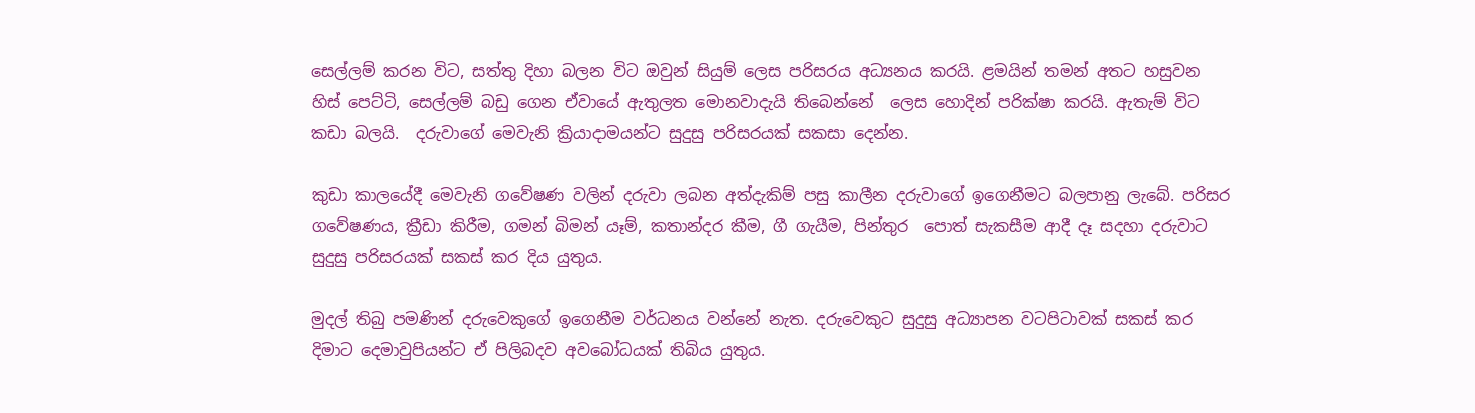සෙල්ලම් කරන විට, සත්තු දිහා බලන විට ඔවුන් සියුම් ලෙස පරිසරය අධ්‍යනය කරයි. ළමයින් තමන් අතට හසුවන හිස් පෙට්ටි, සෙල්ලම් බඩු ගෙන ඒවායේ ඇතුලත මොනවාදැයි තිබෙන්නේ  ලෙස හොදින් පරික්ෂා කරයි. ඇතැම් විට කඩා බලයි.  දරුවාගේ මෙවැනි ක්‍රියාදාමයන්ට සුදුසු පරිසරයක් සකසා දෙන්න.

කුඩා කාලයේදී මෙවැනි ගවේෂණ වලින් දරුවා ලබන අත්දැකිම් පසු කාලීන දරුවාගේ ඉගෙනීමට බලපානු ලැබේ. පරිසර ගවේෂණය, ක්‍රීඩා කිරීම, ගමන් බිමන් යෑම්, කතාන්දර කීම, ගී ගැයීම, පින්තුර  පොත් සැකසීම ආදී දෑ සදහා දරුවාට සුදුසු පරිසරයක් සකස් කර දිය යුතුය.

මුදල් තිබු පමණින් දරුවෙකුගේ ඉගෙනීම වර්ධනය වන්නේ නැත. දරුවෙකුට සුදුසු අධ්‍යාපන වටපිටාවක් සකස් කර දිමාට දෙමාවුපියන්ට ඒ පිලිබදව අවබෝධයක් තිබිය යුතුය.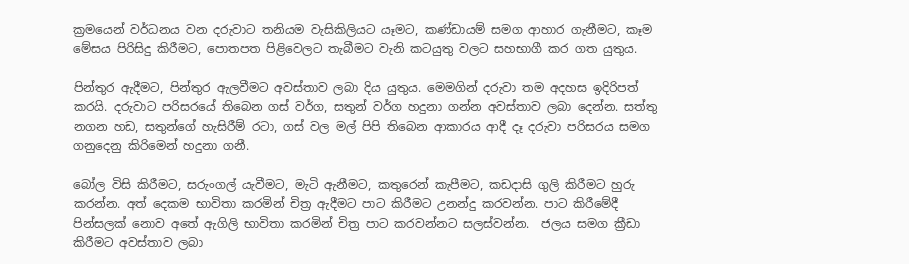ක්‍රමයෙන් වර්ධනය වන දරුවාට තනියම වැසිකිලියට යෑමට, කණ්ඩායම් සමග ආහාර ගැනීමට, කෑම මේසය පිරිසිදු කිරීමට, පොතපත පිළිවෙලට තැබීමට වැනි කටයුතු වලට සහභාගී කර ගත යුතුය.

පින්තුර ඇදීමට, පින්තුර ඇලවීමට අවස්තාව ලබා දිය යුතුය. මෙමගින් දරුවා තම අදහස ඉදිරිපත් කරයි. දරුවාට පරිසරයේ තිබෙන ගස් වර්ග, සතුන් වර්ග හදුනා ගන්න අවස්තාව ලබා දෙන්න. සත්තු නගන හඩ, සතුන්ගේ හැසිරීම් රටා, ගස් වල මල් පිපි තිබෙන ආකාරය ආදී දෑ දරුවා පරිසරය සමග ගනුදෙනු කිරිමෙන් හදුනා ගනී.

බෝල විසි කිරීමට, සරුංගල් යැවීමට, මැටි ඇනීමට, කතුරෙන් කැපීමට, කඩදාසි ගුලි කිරීමට හුරු කරන්න. අත් දෙකම භාවිතා කරමින් චිත්‍ර ඇදීමට පාට කිරීමට උනන්දු කරවන්න. පාට කිරීමේදී පින්සලක් නොව අතේ ඇගිලි භාවිතා කරමින් චිත්‍ර පාට කරවන්නට සලස්වන්න.  ජලය සමග ක්‍රීඩා කිරීමට අවස්තාව ලබා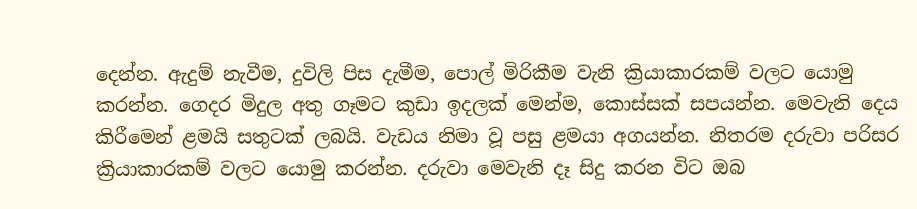දෙන්න. ඇදුම් නැවීම, දුවිලි පිස දැමීම, පොල් මිරිකීම වැනි ක්‍රියාකාරකම් වලට යොමු කරන්න. ගෙදර මිදුල අතු ගෑමට කුඩා ඉදලක් මෙන්ම, කොස්සක් සපයන්න. මෙවැනි දෙය කිරීමෙන් ළමයි සතුටක් ලබයි. වැඩය නිමා වූ පසු ළමයා අගයන්න. නිතරම දරුවා පරිසර ක්‍රියාකාරකම් වලට යොමු කරන්න. දරුවා මෙවැනි දෑ සිදු කරන විට ඔබ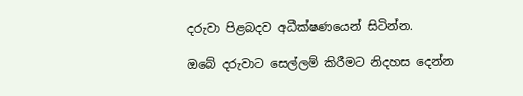දරුවා පිළබදව අධීක්ෂණයෙන් සිටින්න.

ඔබේ දරුවාට සෙල්ලම් කිරීමට නිදහස දෙන්න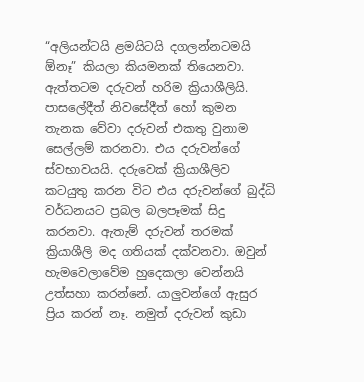“අලියන්ටයි ළමයිටයි දගලන්නටමයි ඕනෑ” කියලා කියමනක් තියෙනවා. ඇත්තටම දරුවන් හරිම ක්‍රියාශීලියි. පාසලේදීත් නිවසේදීත් හෝ කුමන තැනක වේවා දරුවන් එකතු වුනාම සෙල්ලම් කරනවා. එය දරුවන්ගේ ස්වභාවයයි. දරුවෙක් ක්‍රියාශීලිව කටයුතු කරන විට එය දරුවන්ගේ බුද්ධි වර්ධනයට ප්‍රබල බලපෑමක් සිදු කරනවා. ඇතැම් දරුවන් තරමක් ක්‍රියාශීලි මද ගතියක් දක්වනවා. ඔවුන් හැමවෙලාවේම හුදෙකලා වෙන්නයි උත්සහා කරන්නේ. යාලුවන්ගේ ඇසුර ප්‍රිය කරන් නෑ. නමුත් දරුවන් කුඩා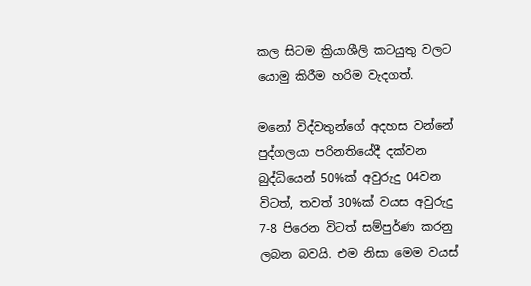කල සිටම ක්‍රියාශීලි කටයුතු වලට යොමු කිරීම හරිම වැදගත්.

මනෝ විද්වතුන්ගේ අදහස වන්නේ පුද්ගලයා පරිනතියේදී දක්වන බුද්ධියෙන් 50%ක් අවුරුදු 04වන විටත්, තවත් 30%ක් වයස අවුරුදු 7-8 පිරෙන විටත් සම්පුර්ණ කරනු ලබන බවයි. එම නිසා මෙම වයස්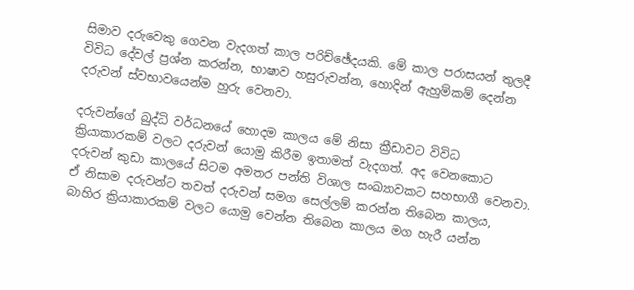සිමාව දරුවෙකු ගෙවන වැදගත් කාල පරිච්ඡේදයකි. මේ කාල පරාසයන් තුලදී විවිධ දේවල් ප්‍රශ්න කරන්න, භාෂාව හසුරුවන්න, හොදින් ඇහුම්කම් දෙන්න දරුවන් ස්‌වභාවයෙන්ම හුරු වෙනවා.

දරුවන්ගේ බුද්ධි වර්ධනයේ හොදම කාලය මේ නිසා ක්‍රීඩාවට විවිධ ක්‍රියාකාරකම් වලට දරුවන් යොමු කිරීම ඉතාමත් වැදගත්. අද වෙනකොට දරුවන් කුඩා කාලයේ සිටම අමතර පන්ති විශාල සංඛ්‍යාවකට සහභාගී වෙනවා. ඒ නිසාම දරුවන්ට තවත් දරුවන් සමග සෙල්ලම් කරන්න තිබෙන කාලය, බාහිර ක්‍රියාකාරකම් වලට යොමු වෙන්න තිබෙන කාලය මග හැරී යන්න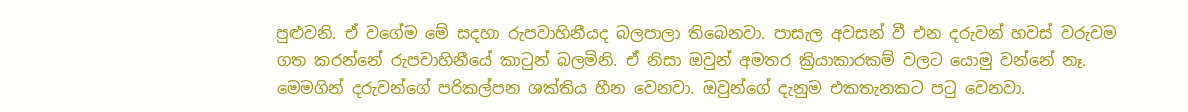පුළුවනි. ඒ වගේම මේ සදහා රුපවාහිනීයද බලපාලා තිබෙනවා. පාසැල අවසන් වී එන දරුවන් හවස් වරුවම ගත කරන්නේ රුපවාහිනීයේ කාටුන් බලමිනි. ඒ නිසා ඔවුන් අමතර ක්‍රියාකාරකම් වලට යොමු වන්නේ නෑ. මෙමගින් දරුවන්ගේ පරිකල්පන ශක්තිය හීන වෙනවා. ඔවුන්ගේ දැනුම එකතැනකට පටු වෙනවා.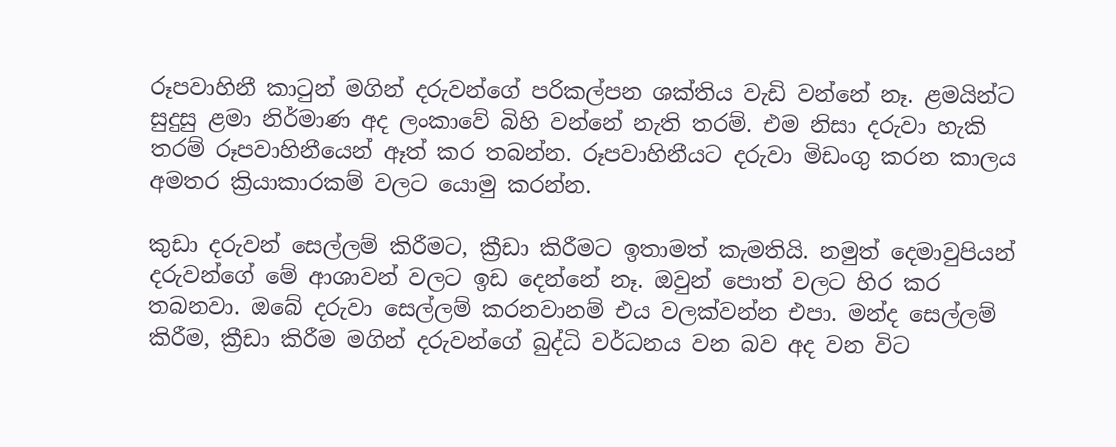රූපවාහිනී කාටුන් මගින් දරුවන්ගේ පරිකල්පන ශක්තිය වැඩි වන්නේ නෑ. ළමයින්ට සුදුසු ළමා නිර්මාණ අද ලංකාවේ බිහි වන්නේ නැති තරම්. එම නිසා දරුවා හැකි තරම් රූපවාහිනීයෙන් ඈත් කර තබන්න. රූපවාහිනීයට දරුවා මිඩංගු කරන කාලය අමතර ක්‍රියාකාරකම් වලට යොමු කරන්න.

කුඩා දරුවන් සෙල්ලම් කිරීමට, ක්‍රීඩා කිරීමට ඉතාමත් කැමතියි. නමුත් දෙමාවුපියන් දරුවන්ගේ මේ ආශාවන් වලට ඉඩ දෙන්නේ නෑ. ඔවුන් පොත් වලට හිර කර තබනවා. ඔබේ දරුවා සෙල්ලම් කරනවානම් එය වලක්වන්න එපා. මන්ද සෙල්ලම් කිරීම, ක්‍රීඩා කිරීම මගින් දරුවන්ගේ බුද්ධි වර්ධනය වන බව අද වන විට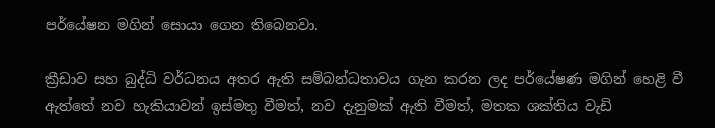පර්යේෂන මගින් සොයා ගෙන තිබෙනවා.

ක්‍රීඩාව සහ බුද්ධි වර්ධනය අතර ඇති සම්බන්ධතාවය ගැන කරන ලද පර්යේෂණ මගින් හෙළි වී ඇත්තේ නව හැකියාවන් ඉස්මතු වීමත්, නව දැනුමක් ඇති වීමත්, මතක ශක්තිය වැඩි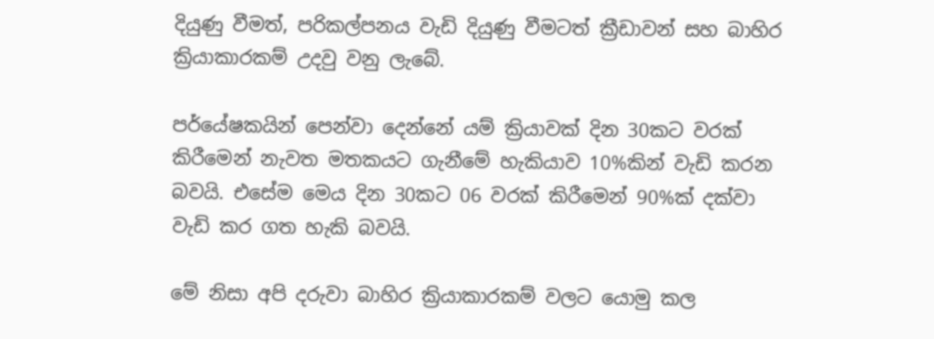දියුණු වීමත්, පරිකල්පනය වැඩි දියුණු වීමටත් ක්‍රීඩාවන් සහ බාහිර ක්‍රියාකාරකම් උදවු වනු ලැබේ.

පර්යේෂකයින් පෙන්වා දෙන්නේ යම් ක්‍රියාවක් දින 30කට වරක් කිරීමෙන් නැවත මතකයට ගැනීමේ හැකියාව 10%කින් වැඩි කරන බවයි. එසේම මෙය දින 30කට 06 වරක් කිරීමෙන් 90%ක් දක්වා වැඩි කර ගත හැකි බවයි.

මේ නිසා අපි දරුවා බාහිර ක්‍රියාකාරකම් වලට යොමු කල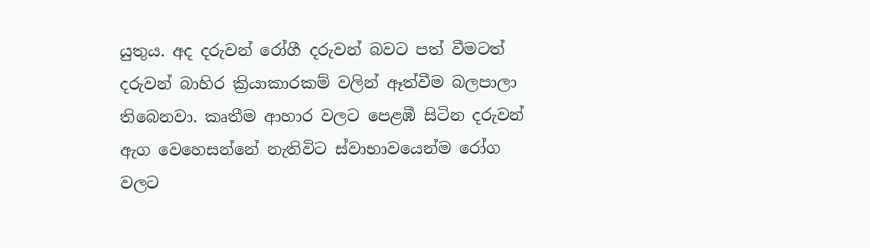යුතුය. අද දරුවන් රෝගී දරුවන් බවට පත් වීමටත් දරුවන් බාහිර ක්‍රියාකාරකම් වලින් ඈත්වීම බලපාලා තිබෙනවා. කෘතීම ආහාර වලට පෙළඹී සිටින දරුවන් ඇග වෙහෙසන්නේ නැතිවිට ස්වාභාවයෙන්ම රෝග වලට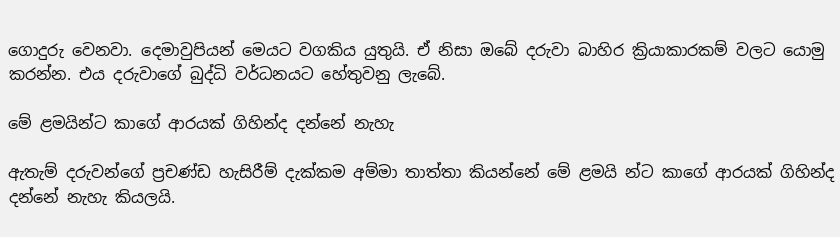ගොදුරු වෙනවා. දෙමාවුපියන් මෙයට වගකිය යුතුයි. ඒ නිසා ඔබේ දරුවා බාහිර ක්‍රියාකාරකම් වලට යොමු කරන්න. එය දරුවාගේ බුද්ධි වර්ධනයට හේතුවනු ලැබේ.

මේ ළමයින්ට කාගේ ආරයක් ගිහින්ද දන්නේ නැහැ

ඇතැම් දරුවන්ගේ ප්‍රචණ්ඩ හැසිරීම් දැක්කම අම්මා තාත්තා කියන්නේ මේ ළමයි න්ට කාගේ ආරයක් ගිහින්ද දන්නේ නැහැ කියලයි.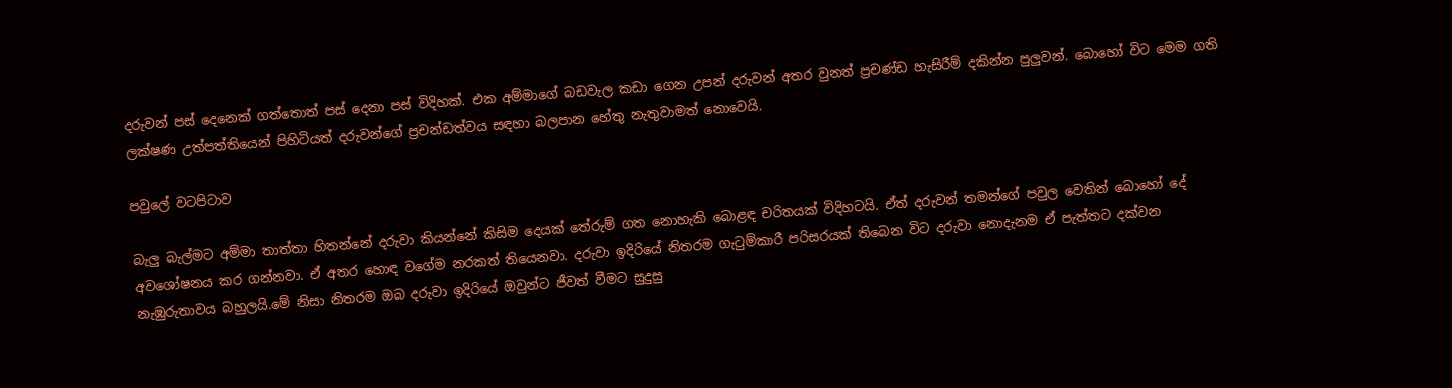දරුවන් පස් දෙනෙක් ගත්තොත් පස් දෙනා පස් විදිහක්. එක අම්මාගේ බඩවැල කඩා ගෙන උපන් දරුවන් අතර වුනත් ප්‍රචණ්ඩ හැසිරීම් දකින්න පුලුවන්. බොහෝ විට මෙම ගති ලක්ෂණ උත්පත්තියෙන් පිහිටියත් දරුවන්ගේ ප්‍රචන්ඩත්වය සඳහා බලපාන හේතු නැතුවාමත් නොවෙයි.

පවුලේ වටපිටාව

බැලු බැල්මට අම්මා තාත්තා හිතන්නේ දරුවා කියන්නේ කිසිම දෙයක් තේරුම් ගත නොහැකි බොළඳ චරිතයක් විදිහටයි. ඒත් දරුවන් තමන්ගේ පවුල වෙතින් බොහෝ දේ අවශෝෂනය කර ගන්නවා. ඒ අතර හොඳ වගේම නරකත් තියෙනවා. දරුවා ඉදිරියේ නිතරම ගැටුම්කාරී පරිසරයක් තිබෙන විට දරුවා නොදැනම ඒ පැත්තට දක්වන නැඹුරුතාවය බහුලයි.මේ නිසා නිතරම ඔබ දරුවා ඉදිරියේ ඔවුන්ට ජීවත් වීමට සුදුසු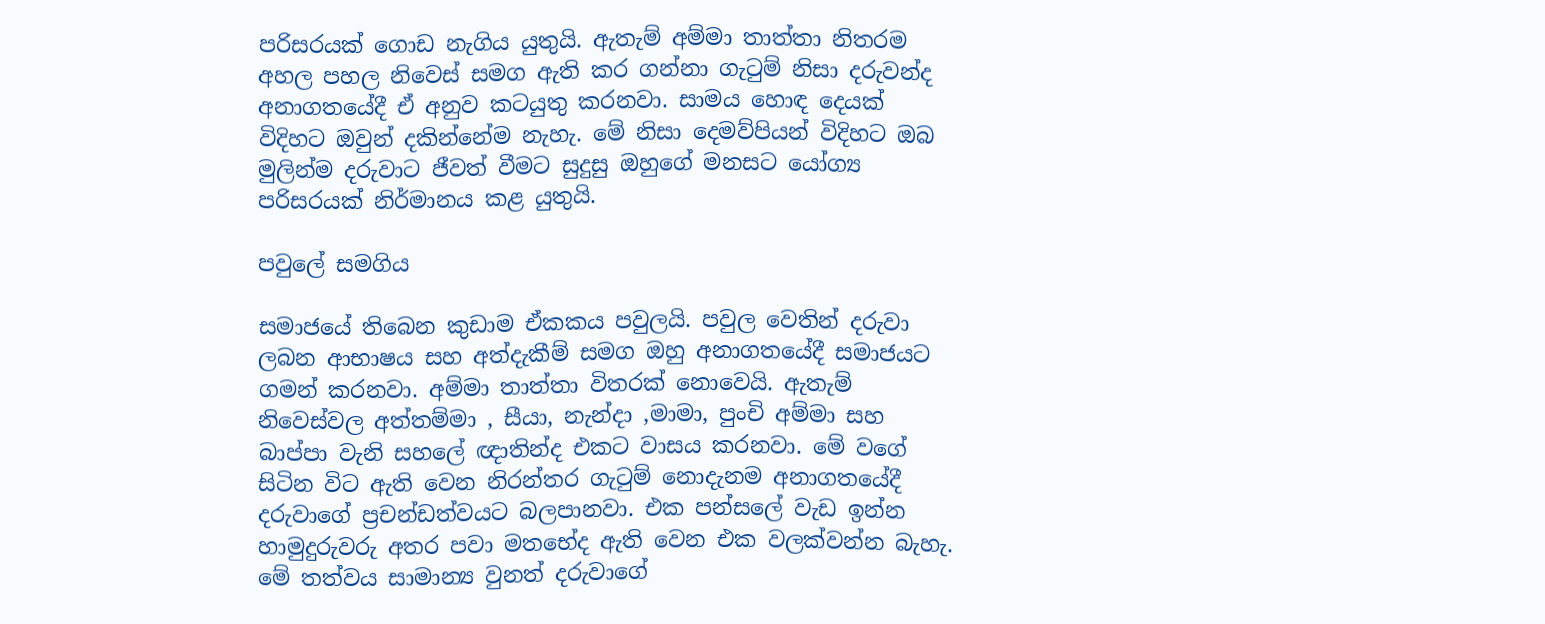පරිසරයක් ගොඩ නැගිය යුතුයි. ඇතැම් අම්මා තාත්තා නිතරම අහල පහල නිවෙස් සමග ඇති කර ගන්නා ගැටුම් නිසා දරුවන්ද අනාගතයේදී ඒ අනුව කටයුතු කරනවා. සාමය හොඳ දෙයක් විදිහට ඔවුන් දකින්නේම නැහැ. මේ නිසා දෙමව්පියන් විදිහට ඔබ මුලින්ම දරුවාට ජීවත් වීමට සුදුසු ඔහුගේ මනසට යෝග්‍ය පරිසරයක් නිර්මානය කළ යුතුයි.

පවුලේ සමගිය

සමාජයේ තිබෙන කුඩාම ඒකකය පවුලයි. පවුල වෙතින් දරුවා ලබන ආභාෂය සහ අත්දැකීම් සමග ඔහු අනාගතයේදී සමාජයට ගමන් කරනවා. අම්මා තාත්තා විතරක් නොවෙයි. ඇතැම් නිවෙස්වල අත්තම්මා , සීයා, නැන්දා ,මාමා, පුංචි අම්මා සහ බාප්පා වැනි සහලේ ඥාතින්ද එකට වාසය කරනවා. මේ වගේ සිටින විට ඇති වෙන නිරන්තර ගැටුම් නොදැනම අනාගතයේදී දරුවාගේ ප්‍රචන්ඩත්වයට බලපානවා. එක පන්සලේ වැඩ ඉන්න හාමුදුරුවරු අතර පවා මතභේද ඇති වෙන එක වලක්වන්න බැහැ. මේ තත්වය සාමාන්‍ය වුනත් දරුවාගේ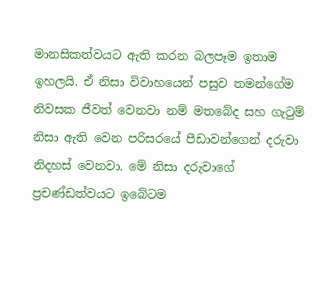මානසිකත්වයට ඇති කරන බලපෑම ඉතාම ඉහලයි. ඒ නිසා විවාහයෙන් පසුව තමන්ගේම නිවසක ජීවත් වෙනවා නම් මතබේද සහ ගැටුම් නිසා ඇති වෙන පරිසරයේ පීඩාවන්ගෙන් දරුවා නිදහස් වෙනවා. මේ නිසා දරුවාගේ ප්‍රචණ්ඩත්වයට ඉබේටම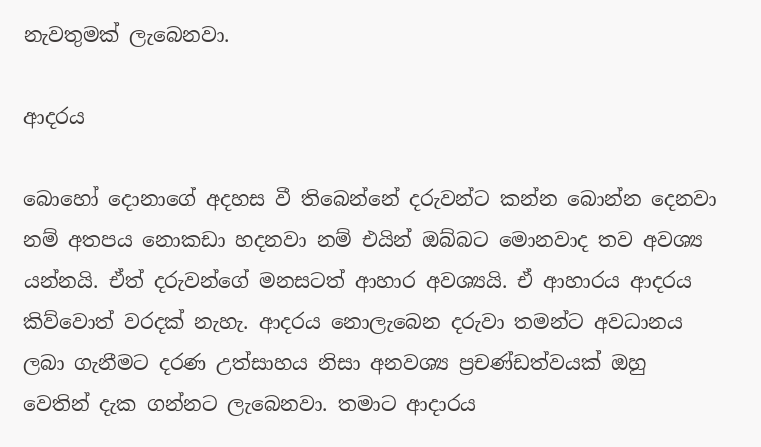නැවතුමක් ලැබෙනවා.

ආදරය

බොහෝ දොනාගේ අදහස වී තිබෙන්නේ දරුවන්ට කන්න බොන්න දෙනවා නම් අතපය නොකඩා හදනවා නම් එයින් ඔබ්බට මොනවාද තව අවශ්‍ය යන්නයි. ඒත් දරුවන්ගේ මනසටත් ආහාර අවශ්‍යයි. ඒ ආහාරය ආදරය කිව්වොත් වරදක් නැහැ. ආදරය නොලැබෙන දරුවා තමන්ට අවධානය ලබා ගැනීමට දරණ උත්සාහය නිසා අනවශ්‍ය ප්‍රචණ්ඩත්වයක් ඔහු වෙතින් දැක ගන්නට ලැබෙනවා. තමාට ආදාරය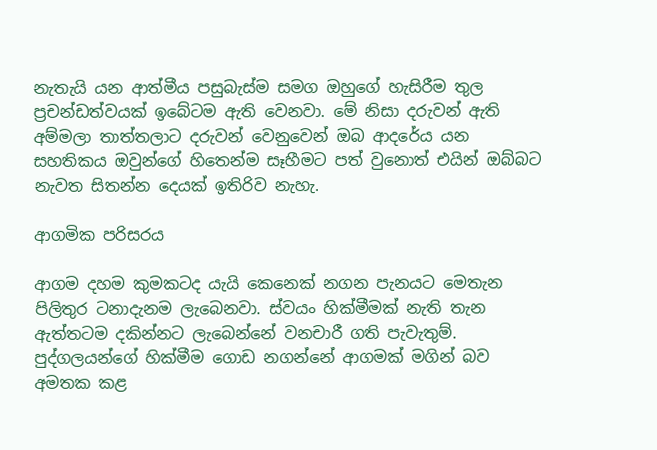නැතැයි යන ආත්මීය පසුබැස්ම සමග ඔහුගේ හැසිරීම තුල ප්‍රචන්ඩත්වයක් ඉබේටම ඇති වෙනවා. මේ නිසා දරුවන් ඇති අම්මලා තාත්තලාට දරුවන් වෙනුවෙන් ඔබ ආදරේය යන සහතිකය ඔවුන්ගේ හිතෙන්ම සෑහීමට පත් වුනොත් එයින් ඔබ්බට නැවත සිතන්න දෙයක් ඉතිරිව නැහැ.

ආගමික පරිසරය

ආගම දහම කුමකටද යැයි කෙනෙක් නගන පැනයට මෙතැන පිලිතුර ටනාදැනම ලැබෙනවා. ස්වයං හික්මීමක් නැති තැන ඇත්තටම දකින්නට ලැබෙන්නේ වනචාරී ගති පැවැතුම්. පුද්ගලයන්ගේ හික්මීම ගොඩ නගන්නේ ආගමක් මගින් බව අමතක කළ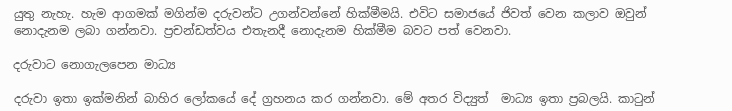යුතු නැහැ. හැම ආගමක් මගින්ම දරුවන්ට උගන්වන්නේ හික්මීමයි. එවිට සමාජයේ ජිවත් වෙන කලාව ඔවුන් නොදැනම ලබා ගන්නවා. ප්‍රචන්ඩත්වය එතැනදී නොදැනම හික්මීම බවට පත් වෙනවා.

දරුවාට නොගැලපෙන මාධ්‍ය

දරුවා ඉතා ඉක්මනින් බාහිර ලෝකයේ දේ ග්‍රහනය කර ගන්නවා. මේ අතර විද්‍යුත්  මාධ්‍ය ඉතා ප්‍රබලයි. කාටුන්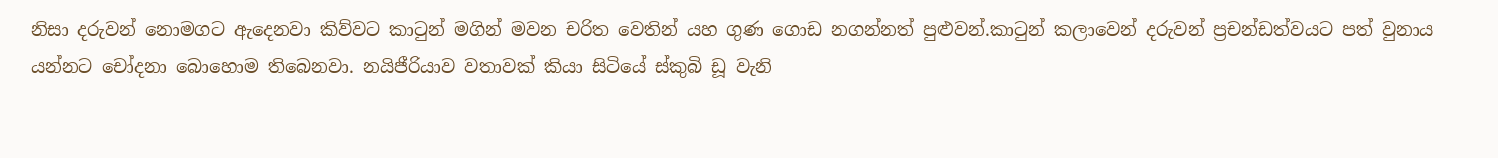නිසා දරුවන් නොමගට ඇදෙනවා කිව්වට කාටුන් මගින් මවන චරිත වෙතින් යහ ගුණ ගොඩ නගන්නත් පුළුවන්.කාටුන් කලාවෙන් දරුවන් ප්‍රචන්ඩත්වයට පත් වුනාය යන්නට චෝදනා බොහොම තිබෙනවා. නයිජීරියාව වතාවක් කියා සිටියේ ස්කුබි ඩූ වැනි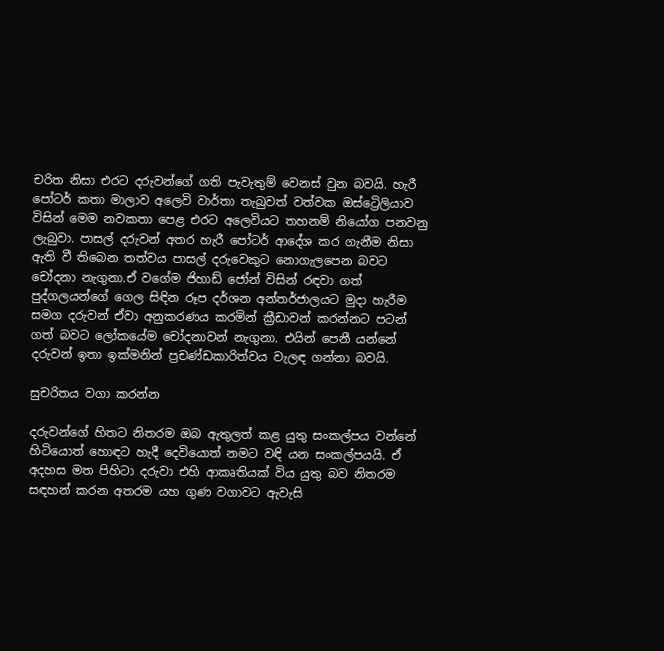චරිත නිසා එරට දරුවන්ගේ ගති පැවැතුම් වෙනස් වුන බවයි. හැරී පෝටර් කතා මාලාව අලෙවි වාර්තා තැබුවත් වත්වක ඔස්ට්‍රෙිලියාව විසින් මෙම නවකතා පෙළ එරට අලෙවියට තහනම් නියෝග පනවනු ලැබුවා. පාසල් දරුවන් අතර හැරී පෝටර් ආදේශ කර ගැනීම නිසා ඇති වී තිබෙන තත්වය පාසල් දරුවෙකුට නොගැලපෙන බවට චෝදනා නැගුනා.ඒ වගේම ජිහාඩ් ජෝන් විසින් රඳවා ගත් පුද්ගලයන්ගේ ගෙල සිඳින රූප දර්ශන අන්තර්ජාලයට මුදා හැරීම සමග දරුවන් ඒවා අනුකරණය කරමින් ක්‍රීඩාවන් කරන්නට පටන් ගත් බවට ලෝකයේම චෝදනාවන් නැගුනා. එයින් පෙනී යන්නේ දරුවන් ඉතා ඉක්මනින් ප්‍රචණ්ඩකාරිත්වය වැලඳ ගන්නා බවයි.

සුචරිතය වගා කරන්න

දරුවන්ගේ හිතට නිතරම ඔබ ඇතුලත් කළ යුතු සංකල්පය වන්නේ හිටියොත් හොඳට හැදී දෙවියොත් නමට වඳි යන සංකල්පයයි. ඒ අදහස මත පිහිටා දරුවා එහි ආකෘතියක් විය යුතු බව නිතරම සඳහන් කරන අතරම යහ ගුණ වගාවට ඇවැසි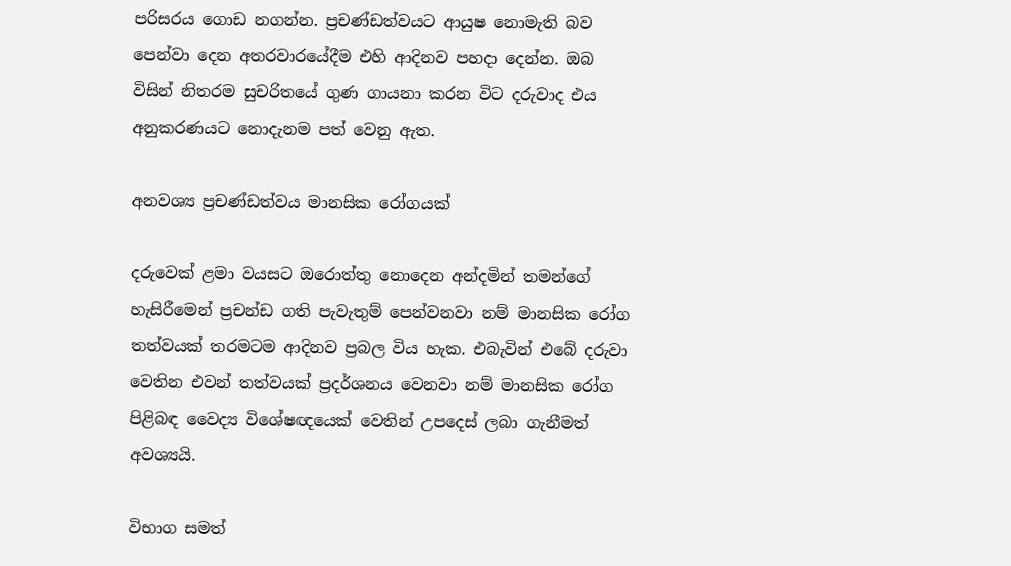පරිසරය ගොඩ නගන්න. ප්‍රචණ්ඩත්වයට ආයුෂ නොමැති බව පෙන්වා දෙන අතරවාරයේදීම එහි ආදිනව පහදා දෙන්න. ඔබ විසින් නිතරම සුචරිතයේ ගුණ ගායනා කරන විට දරුවාද එය අනුකරණයට නොදැනම පත් වෙනු ඇත.

අනවශ්‍ය ප්‍රචණ්ඩත්වය මානසික රෝගයක්

දරුවෙක් ළමා වයසට ඔරොත්තු නොදෙන අන්දමින් තමන්ගේ හැසිරීමෙන් ප්‍රචන්ඩ ගති පැවැතුම් පෙන්වනවා නම් මානසික රෝග තත්වයක් තරමටම ආදිනව ප්‍රබල විය හැක. එබැවින් එබේ දරුවා වෙතින එවන් තත්වයක් ප්‍රදර්ශනය වෙනවා නම් මානසික රෝග පිළිබඳ වෛද්‍ය විශේෂඥයෙක් වෙතින් උපදෙස් ලබා ගැනීමත් අවශ්‍යයි.

විභාග සමත්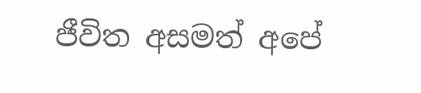ජීවිත අසමත් අපේ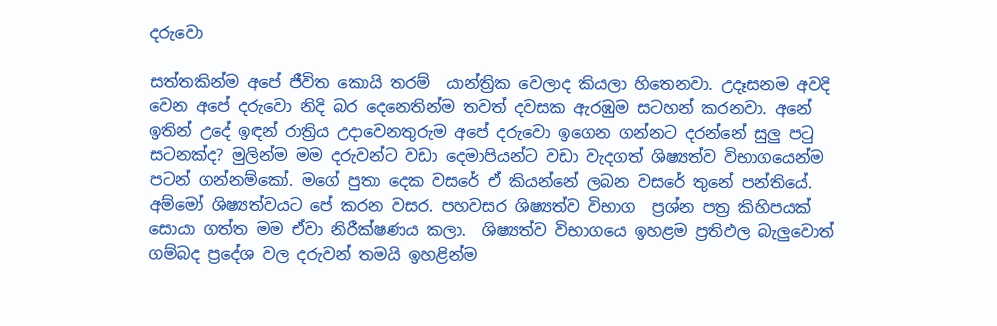දරුවො

සත්තකින්ම අපේ ජීවිත කොයි තරම්  යාන්ත්‍රික වෙලාද කියලා හිතෙනවා. උදෑසනම අවදි වෙන අපේ දරුවො නිදි බර දෙනෙතින්ම තවත් දවසක ඇරඹුම සටහන් කරනවා. අනේ ඉතින් උදේ ඉඳන් රාත්‍රිය උදාවෙනතුරුම අපේ දරුවො ඉගෙන ගන්නට දරන්නේ සුලු පටු සටනක්ද? මුලින්ම මම දරුවන්ට වඩා දෙමාපියන්ට වඩා වැදගත් ශිෂ්‍යත්ව විභාගයෙන්ම පටන් ගන්නම්කෝ. මගේ පුතා දෙක වසරේ ඒ කියන්නේ ලබන වසරේ තුනේ පන්තියේ. අම්මෝ ශිෂ්‍යත්වයට පේ කරන වසර. පහවසර ශිෂ්‍යත්ව විභාග  ප්‍රශ්න පත්‍ර කිහිපයක් සොයා ගත්ත මම ඒවා නිරීක්ෂණය කලා.  ශිෂ්‍යත්ව විභාගයෙ ඉහළම ප්‍රතිඵල බැලුවොත් ගම්බද ප්‍රදේශ වල දරුවන් තමයි ඉහළින්ම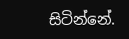සිටින්නේ.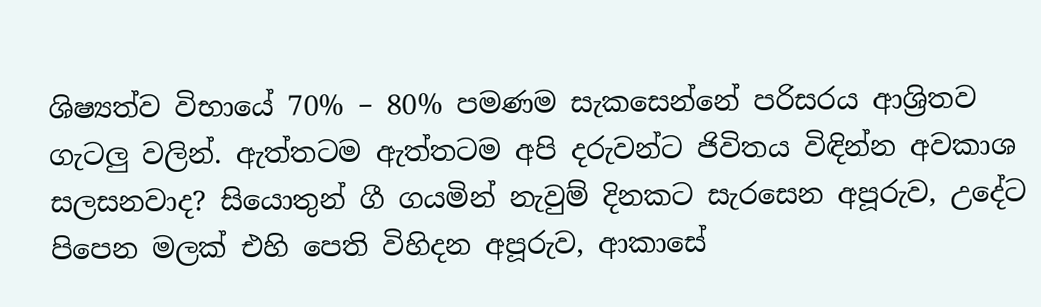ශිෂ්‍යත්ව විභායේ 70% – 80% පමණම සැකසෙන්නේ පරිසරය ආශ්‍රිතව ගැටලු වලින්. ඇත්තටම ඇත්තටම අපි දරුවන්ට ජිවිතය විඳින්න අවකාශ සලසනවාද? සියොතුන් ගී ගයමින් නැවුම් දිනකට සැරසෙන අපූරුව, උදේට පිපෙන මලක් එහි පෙති විහිදන අපූරුව, ආකාසේ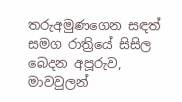තරුඅමුණගෙන සඳත් සමග රාත්‍රියේ සිසිල බෙදන අපූරුව, මාවවුලන්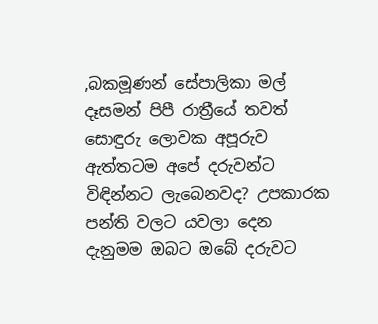,බකමූණන් සේපාලිකා මල් දෑසමන් පිපී රාත්‍රීයේ තවත් සොඳුරු ලොවක අපූරුව ඇත්තටම අපේ දරුවන්ට විඳින්නට ලැබෙනවද? උපකාරක පන්ති වලට යවලා දෙන දැනුමම ඔබට ඔබේ දරුවට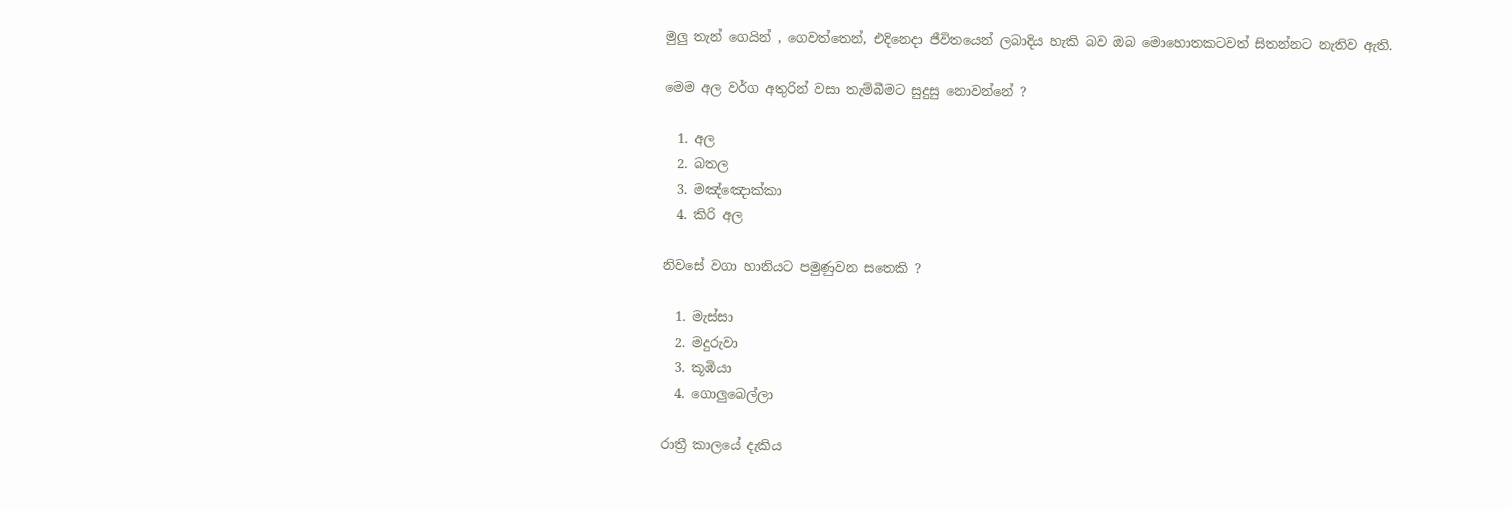මුලු තැන් ගෙයින් , ගෙවත්තෙන්, එදිනෙදා ජීවිතයෙන් ලබාදිය හැකි බව ඔබ මොහොතකටවත් සිතන්නට නැතිව ඇති.

මෙම අල වර්ග අතුරින් වසා තැම්බීමට සුදුසු නොවන්නේ ?

  1. අල
  2. බතල
  3. මඤ්ඤොක්කා
  4. කිරි අල

නිවසේ වගා හානියට පමුණුවන සතෙකි ?

  1. මැස්සා
  2. මදුරුවා
  3. කූඹියා
  4. ගොලුබෙල්ලා

රාත්‍රී කාලයේ දැකිය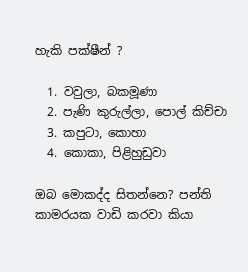හැකි පක්ෂීන් ?

  1. වවුලා, බකමූණා
  2. පැණි කුරුල්ලා, පොල් කිච්චා
  3. කපුටා, කොහා
  4. කොකා, පිළිහුඩුවා

ඔබ මොකද්ද සිතන්නෙ? පන්ති කාමරයක වාඩි කරවා කියා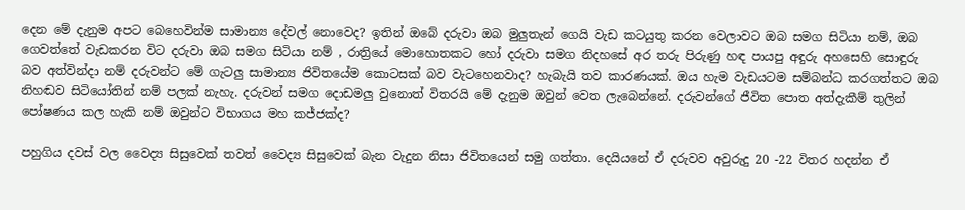දෙන මේ දැනුම අපට බෙහෙවින්ම සාමාන්‍ය දේවල් නොවෙද? ඉතින් ඔබේ දරුවා ඔබ මුලුතැන් ගෙයි වැඩ කටයුතු කරන වෙලාවට ඔබ සමග සිටියා නම්, ඔබ ගෙවත්තේ වැඩකරන විට දරුවා ඔබ සමග සිටියා නම් , රාත්‍රියේ මොහොතකට හෝ දරුවා සමග නිදහසේ අර තරු පිරුණු හඳ පායපු අඳුරු අහසෙහි සොඳුරු බව අත්වින්දා නම් දරුවන්ට මේ ගැටලු සාමාන්‍ය ජිවිතයේම කොටසක් බව වැටහෙනවාද? හැබැයි තව කාරණයක්. ඔය හැම වැඩයටම සම්බන්ධ කරගත්තට ඔබ නිහඬව සිටියෝතින් නම් පලක් නැහැ. දරුවන් සමග දොඩමලු වුනොත් විතරයි මේ දැනුම ඔවුන් වෙත ලැබෙන්නේ. දරුවන්ගේ ජීවිත පොත අත්දැකීම් තුලින් පෝෂණය කල හැකි නම් ඔවුන්ට විභාගය මහ කජ්ජක්ද?

පහුගිය දවස් වල වෛද්‍ය සිසුවෙක් තවත් වෛද්‍ය සිසුවෙක් බැන වැදුන නිසා ජිවිතයෙන් සමු ගත්තා. දෙයියනේ ඒ දරුවව අවුරුදු 20 -22 විතර හදන්න ඒ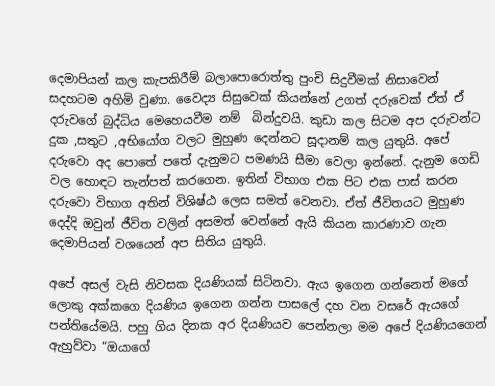දෙමාපියන් කල කැපකිරීම් බලාපොරොත්තු පුංචි සිදුවීමක් නිසාවෙන් සදහටම අහිමි වුණා. වෛද්‍ය සිසුවෙක් කියන්නේ උගත් දරුවෙක් ඒත් ඒ දරුවගේ බුද්ධිය මෙහෙයවීම නම්  බින්දුවයි. කුඩා කල සිටම අප දරුවන්ට දුක ,සතුට ,අභියෝග වලට මුහුණ දෙන්නට සූදානම් කල යුතුයි. අපේ දරුවො අද පොතේ පතේ දැනුමට පමණයි සීමා වෙලා ඉන්නේ. දැනුම ගෙඩි වල හොඳට තැන්පත් කරගෙන. ඉතින් විභාග එක පිට එක පාස් කරන දරුවො විභාග අතින් විශිෂ්ඨ ලෙස සමත් වෙනවා. ඒත් ජීවිතයට මුහුණ දෙද්දි ඔවුන් ජීවිත වලින් අසමත් වෙන්නේ ඇයි කියන කාරණාව ගැන දෙමාපියන් වශයෙන් අප සිතිය යුතුයි.

අපේ අසල් වැසි නිවසක දියණියක් සිටිනවා. ඇය ඉගෙන ගන්නෙත් මගේ ලොකු අක්කගෙ දියණිය ඉගෙන ගන්න පාසලේ දහ වන වසරේ ඇයගේ පන්තියේමයි. පහු ගිය දිනක අර දියණියව පෙන්නලා මම අපේ දියණියගෙන් ඇහුව්වා “ඔයාගේ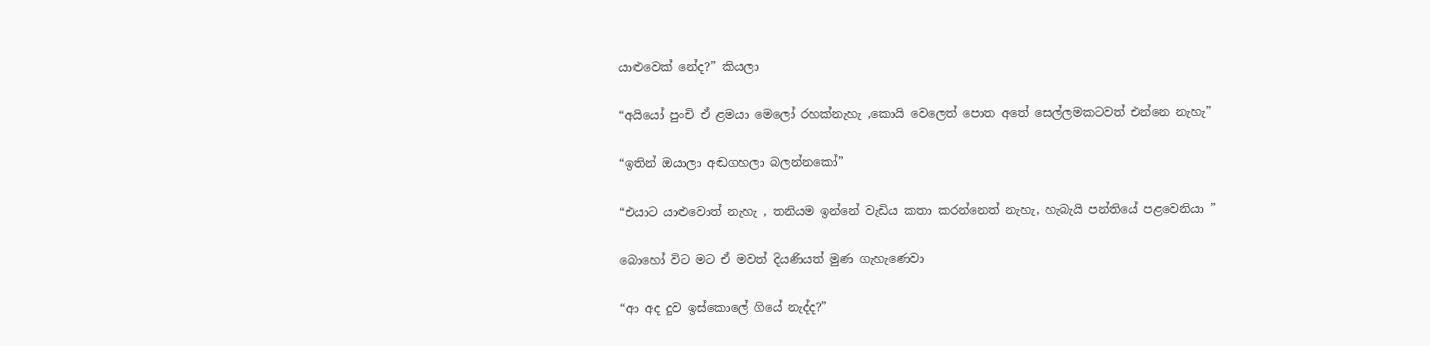යාළුවෙක් නේද?” කියලා

“අයියෝ පුංචි ඒ ළමයා මෙලෝ රහක්නැහැ ,කොයි වෙලෙත් පොත අතේ සෙල්ලමකටවත් එන්නෙ නැහැ”

“ඉතින් ඔයාලා අඬගහලා බලන්නකෝ”

“එයාට යාළුවොත් නැහැ , තනියම ඉන්නේ වැඩිය කතා කරන්නෙත් නැහැ, හැබැයි පන්තියේ පළවෙනියා ”

බොහෝ විට මට ඒ මවත් දියණියත් මුණ ගැහැණෙවා

“ආ අද දුව ඉස්කොලේ ගියේ නැද්ද?”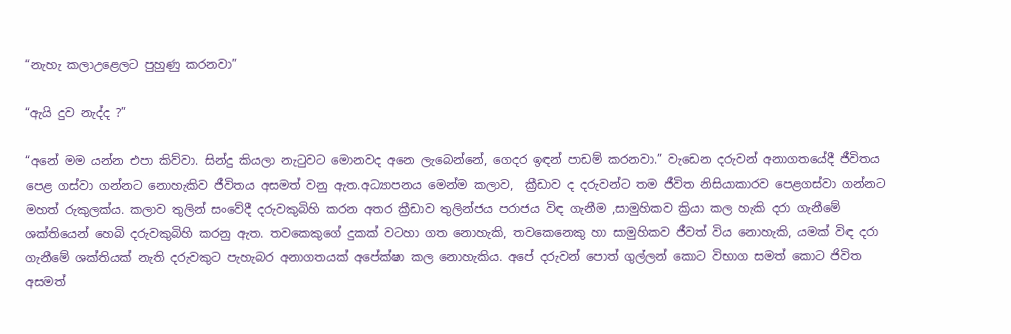“නැහැ කලාඋළෙලට පුහුණු කරනවා”

“ඇයි දුව නැද්ද ?”

“අනේ මම යන්න එපා කිව්වා. සින්දු කියලා නැටුවට මොනවද අනෙ ලැබෙන්නේ, ගෙදර ඉඳන් පාඩම් කරනවා.” වැඩෙන දරුවන් අනාගතයේදී ජීවිතය පෙළ ගස්වා ගන්නට නොහැකිව ජීවිතය අසමත් වනු ඇත.අධ්‍යාපනය මෙන්ම කලාව,  ක්‍රීඩාව ද දරුවන්ට තම ජීවිත නිසියාකාරව පෙළගස්වා ගන්නට මහත් රුකුලක්ය. කලාව තුලින් සංවේදී දරුවකුබිහි කරන අතර ක්‍රීඩාව තුලින්ජය පරාජය විඳ ගැනීම ,සාමුහිකව ක්‍රියා කල හැකි දරා ගැනීමේ ශක්තියෙන් හෙබි දරුවකුබිහි කරනු ඇත. තවකෙකුගේ දුකක් වටහා ගත නොහැකි, තවකෙනෙකු හා සාමුහිකව ජීවත් විය නොහැකි, යමක් විඳ දරා ගැනීමේ ශක්තියක් නැති දරුවකුට පැහැබර අනාගතයක් අපේක්ෂා කල නොහැකිය. අපේ දරුවන් පොත් ගුල්ලන් කොට විභාග සමත් කොට ජිවිත අසමත්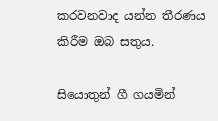කරවනවාද යන්න තීරණය කිරීම ඔබ සතුය.

සියොතුන් ගී ගයමින්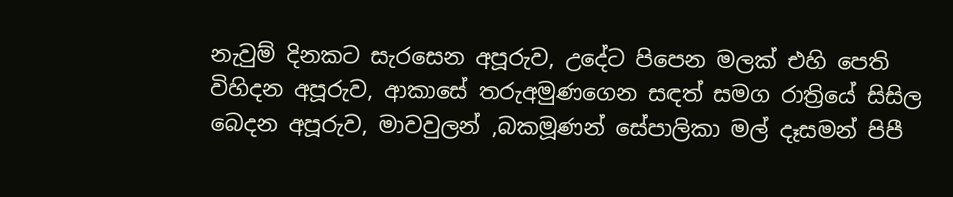නැවුම් දිනකට සැරසෙන අපූරුව, උදේට පිපෙන මලක් එහි පෙති විහිදන අපූරුව, ආකාසේ තරුඅමුණගෙන සඳත් සමග රාත්‍රියේ සිසිල බෙදන අපූරුව, මාවවුලන් ,බකමූණන් සේපාලිකා මල් දෑසමන් පිපී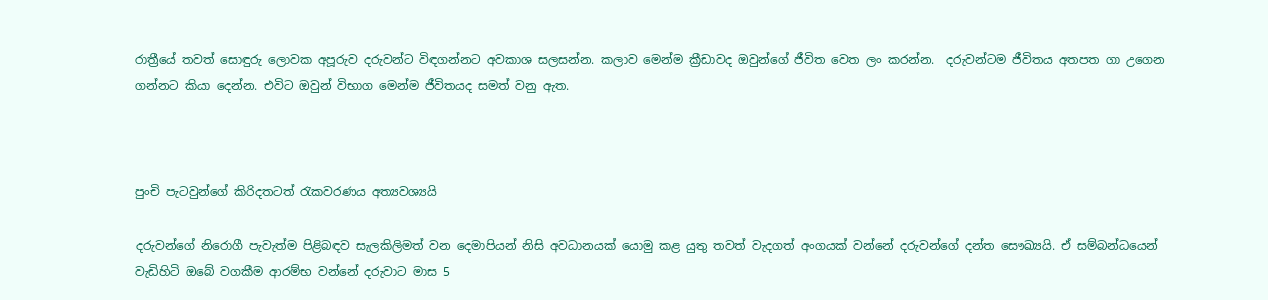රාත්‍රීයේ තවත් සොඳුරු ලොවක අපූරුව දරුවන්ට විඳගන්නට අවකාශ සලසන්න. කලාව මෙන්ම ක්‍රීඩාවද ඔවුන්ගේ ජීවිත වෙත ලං කරන්න.  දරුවන්ටම ජීවිතය අතපත ගා උගෙන ගන්නට කියා දෙන්න. එවිට ඔවුන් විභාග මෙන්ම ජීවිතයද සමත් වනු ඇත.



පුංචි පැටවුන්ගේ කිරිදතටත් රැකවරණය අත්‍යවශ්‍යයි

දරුවන්ගේ නිරොගී පැවැත්ම පිළිබඳව සැලකිලිමත් වන දෙමාපියන් නිසි අවධානයක් යොමු කළ යුතු තවත් වැදගත් අංගයක් වන්නේ දරුවන්ගේ දන්ත සෞඛ්‍යයි. ඒ සම්බන්ධයෙන් වැඩිහිටි ඔබේ වගකීම ආරම්භ වන්නේ දරුවාට මාස 5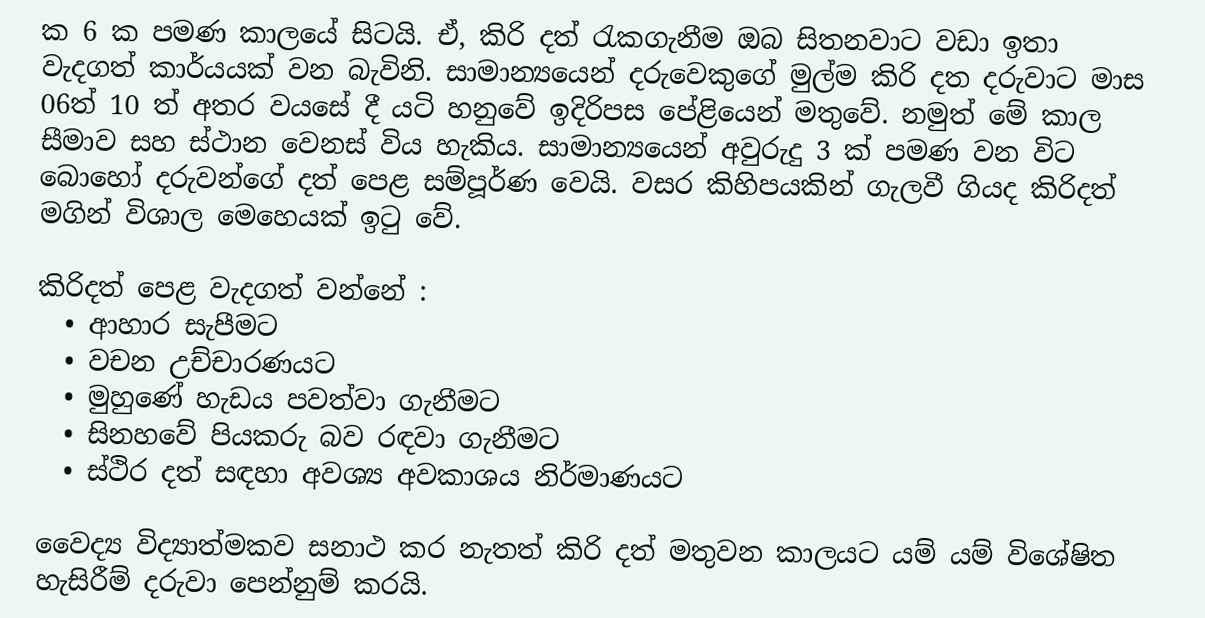ක 6 ක පමණ කාලයේ සිටයි. ඒ, කිරි දත් රැකගැනීම ඔබ සිතනවාට වඩා ඉතා වැදගත් කාර්යයක් වන බැවිනි. සාමාන්‍යයෙන් දරුවෙකුගේ මුල්ම කිරි දත දරුවාට මාස 06ත් 10 ත් අතර වයසේ දී යටි හනුවේ ඉදිරිපස පේළියෙන් මතුවේ. නමුත් මේ කාල සීමාව සහ ස්ථාන වෙනස් විය හැකිය. සාමාන්‍යයෙන් අවුරුදු 3 ක් පමණ වන විට බොහෝ දරුවන්ගේ දත් පෙළ සම්පූර්ණ වෙයි. වසර කිහිපයකින් ගැලවී ගියද කිරිදත් මගින් විශාල මෙහෙයක් ඉටු වේ.

කිරිදත් පෙළ වැදගත් වන්නේ :
  • ආහාර සැපීමට
  • වචන උච්චාරණයට
  • මුහුණේ හැඩය පවත්වා ගැනීමට
  • සිනහවේ පියකරු බව රඳවා ගැනීමට
  • ස්ථිර දත් සඳහා අවශ්‍ය අවකාශය නිර්මාණයට

වෛද්‍ය විද්‍යාත්මකව සනාථ කර නැතත් කිරි දත් මතුවන කාලයට යම් යම් විශේෂිත හැසිරීම් දරුවා පෙන්නුම් කරයි.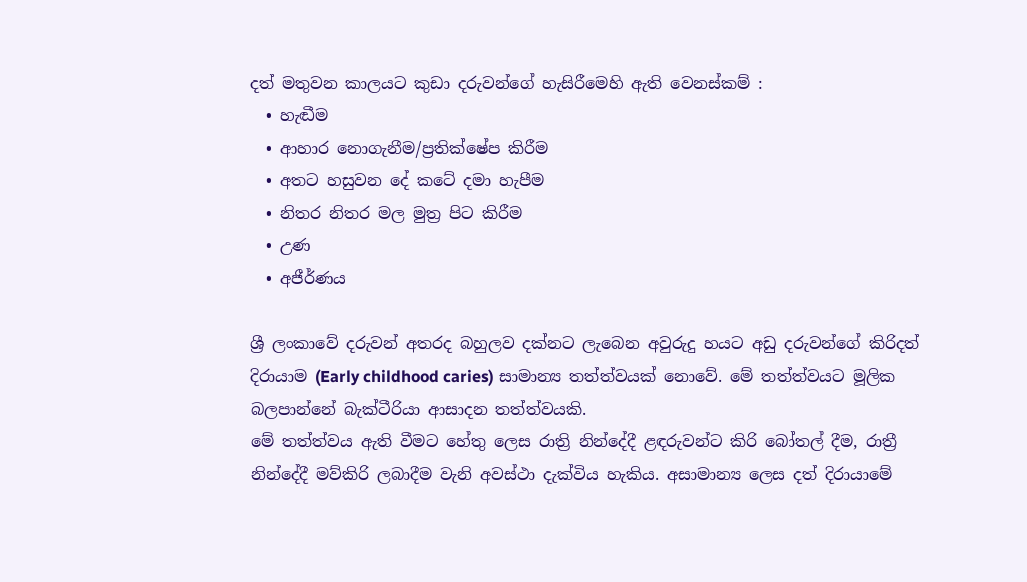දත් මතුවන කාලයට කුඩා දරුවන්ගේ හැසිරීමෙහි ඇති වෙනස්කම් :
  • හැඬීම
  • ආහාර නොගැනීම/ප්‍රතික්ෂේප කිරීම
  • අතට හසුවන දේ කටේ දමා හැපීම
  • නිතර නිතර මල මුත්‍ර පිට කිරීම
  • උණ
  • අජීර්ණය

ශ්‍රී ලංකාවේ දරුවන් අතරද බහුලව දක්නට ලැබෙන අවුරුදු හයට අඩු දරුවන්ගේ කිරිදත් දිරායාම (Early childhood caries) සාමාන්‍ය තත්ත්වයක් නොවේ. මේ තත්ත්වයට මූලික බලපාන්නේ බැක්ටීරියා ආසාදන තත්ත්වයකි.
මේ තත්ත්වය ඇති වීමට හේතු ලෙස රාත්‍රි නින්දේදී ළඳරුවන්ට කිරි බෝතල් දීම, රාත්‍රී නින්දේදී මව්කිරි ලබාදීම වැනි අවස්ථා දැක්විය හැකිය. අසාමාන්‍ය ලෙස දත් දිරායාමේ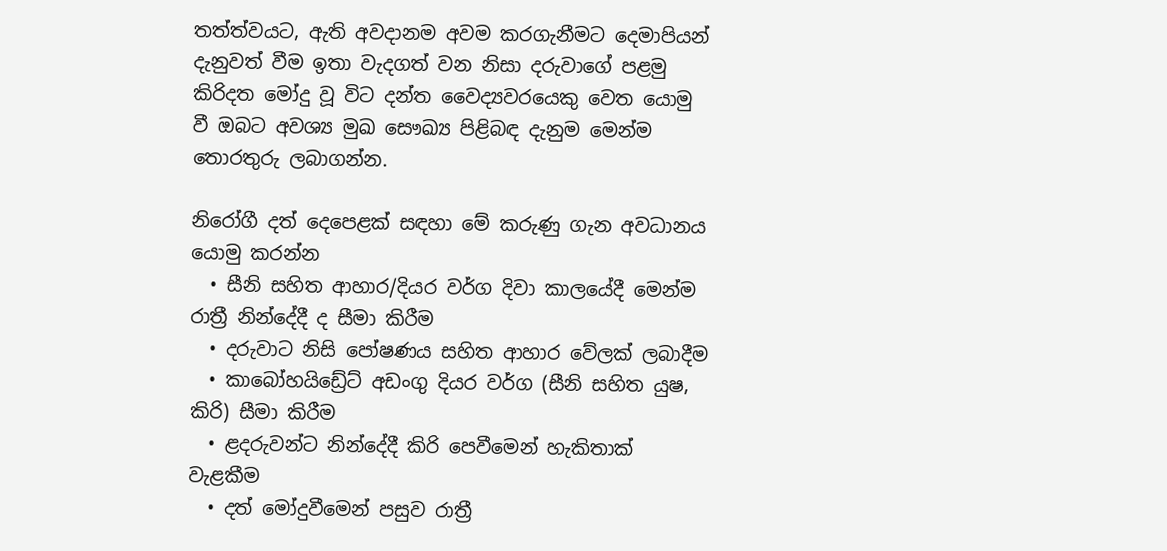තත්ත්වයට, ඇති අවදානම අවම කරගැනීමට දෙමාපියන් දැනුවත් වීම ඉතා වැදගත් වන නිසා දරුවාගේ පළමු කිරිදත මෝදු වූ විට දන්ත වෛද්‍යවරයෙකු වෙත යොමු වී ඔබට අවශ්‍ය මුඛ සෞඛ්‍ය පිළිබඳ දැනුම මෙන්ම තොරතුරු ලබාගන්න.

නිරෝගී දත් දෙපෙළක් සඳහා මේ කරුණු ගැන අවධානය යොමු කරන්න
  • සීනි සහිත ආහාර/දියර වර්ග දිවා කාලයේදී මෙන්ම රාත්‍රී නින්දේදී ද සීමා කිරීම
  • දරුවාට නිසි පෝෂණය සහිත ආහාර වේලක් ලබාදීම
  • කාබෝහයිඩ්‍රේට් අඩංගු දියර වර්ග (සීනි සහිත යුෂ, කිරි) සීමා කිරීම
  • ළදරුවන්ට නින්දේදී කිරි පෙවීමෙන් හැකිතාක් වැළකීම
  • දත් මෝදුවීමෙන් පසුව රාත්‍රී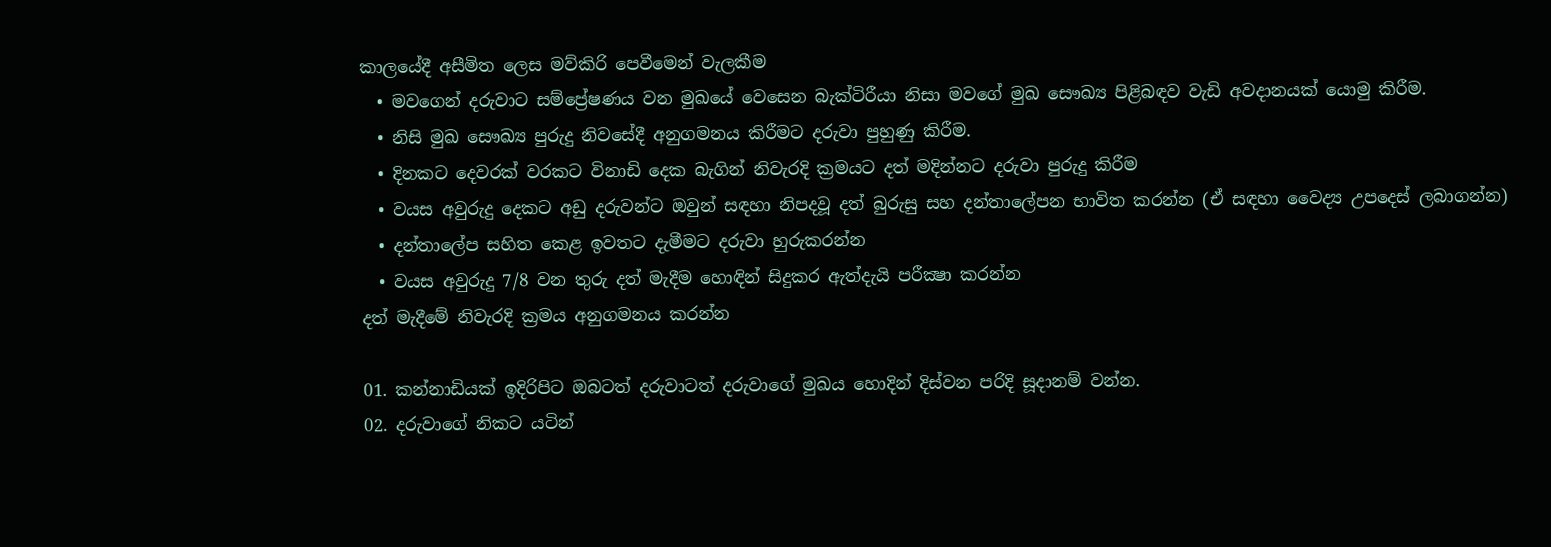කාලයේදී අසීමිත ලෙස මව්කිරි පෙවීමෙන් වැලකීම
  • මවගෙන් දරුවාට සම්ප්‍රේෂණය වන මුඛයේ වෙසෙන බැක්ටිරීයා නිසා මවගේ මුඛ සෞඛ්‍ය පිළිබඳව වැඩි අවදානයක් යොමු කිරීම.
  • නිසි මුඛ සෞඛ්‍ය පුරුදු නිවසේදී අනුගමනය කිරීමට දරුවා පුහුණු කිරීම.
  • දිනකට දෙවරක් වරකට විනාඩි දෙක බැගින් නිවැරදි ක්‍රමයට දත් මදින්නට දරුවා පුරුදු කිරීම
  • වයස අවුරුදු දෙකට අඩු දරුවන්ට ඔවුන් සඳහා නිපදවූ දත් බුරුසු සහ දන්තාලේපන භාවිත කරන්න (ඒ සඳහා වෛද්‍ය උපදෙස් ලබාගන්න)
  • දන්තාලේප සහිත කෙළ ඉවතට දැමීමට දරුවා හුරුකරන්න
  • වයස අවුරුදු 7/8 වන තුරු දත් මැදීම හොඳින් සිදුකර ඇත්දැයි පරීක්‍ෂා කරන්න
දත් මැදීමේ නිවැරදි ක්‍රමය අනුගමනය කරන්න

01. කන්නාඩියක් ඉදිරිපිට ඔබටත් දරුවාටත් දරුවාගේ මුඛය හොදින් දිස්වන පරිදි සූදානම් වන්න.
02. දරුවාගේ නිකට යටින්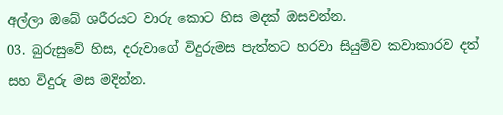අල්ලා ඔබේ ශරීරයට වාරු කොට හිස මදක් ඔසවන්න.
03. බුරුසුවේ හිස, දරුවාගේ විදුරුමස පැත්තට හරවා සියුම්ව කවාකාරව දත් සහ විදුරු මස මදින්න.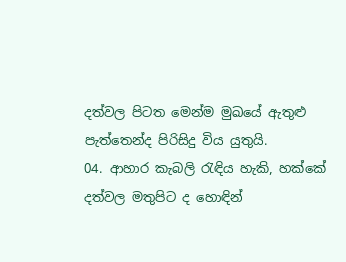දත්වල පිටත මෙන්ම මුඛයේ ඇතුළු පැත්තෙන්ද පිරිසිදු විය යුතුයි.
04. ආහාර කැබලි රැඳිය හැකි, හක්කේ දත්වල මතුපිට ද හොඳින්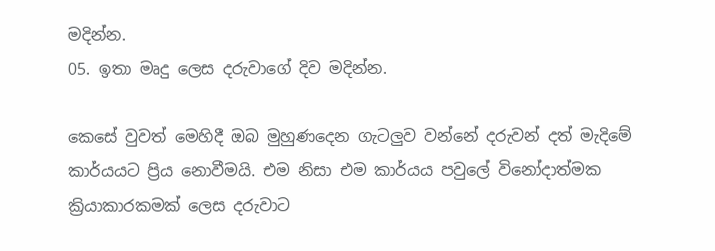මදින්න.
05. ඉතා මෘදු ලෙස දරුවාගේ දිව මදින්න.

කෙසේ වුවත් මෙහිදී ඔබ මුහුණදෙන ගැටලුව වන්නේ දරුවන් දත් මැදිමේ කාර්යයට ප්‍රිය නොවීමයි. එම නිසා එම කාර්යය පවුලේ විනෝදාත්මක ක්‍රියාකාරකමක් ලෙස දරුවාට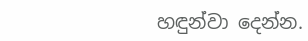හඳුන්වා දෙන්න.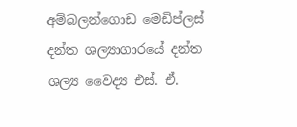අම්බලන්ගොඩ මෙඩිප්ලස් දන්ත ශල්‍යාගාරයේ දන්ත ශල්‍ය වෛද්‍ය එස්. ඒ.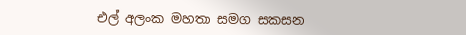එල් අලංක මහතා සමග සකසන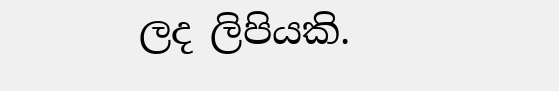ලද ලිපියකි.